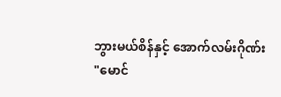ဘွားမယ်စိန်နှင့် အောက်လမ်းဂိုဏ်း
"မောင်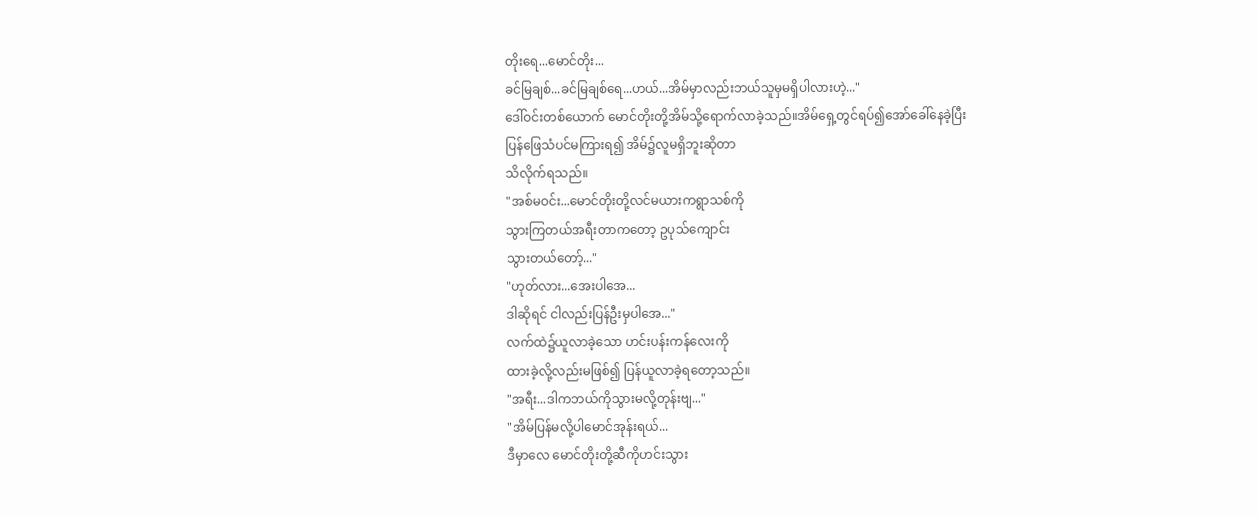တိုးရေ...မောင်တိုး...
ခင်မြချစ်...ခင်မြချစ်ရေ...ဟယ်...အိမ်မှာလည်းဘယ်သူမှမရှိပါလားဟဲ့..."
ဒေါ်ဝင်းတစ်ယောက် မောင်တိုးတို့အိမ်သို့ရောက်လာခဲ့သည်။အိမ်ရှေ့တွင်ရပ်၍အော်ခေါ်နေခဲ့ပြီး
ပြန်ဖြေသံပင်မကြားရ၍ အိမ်၌လူမရှိဘူးဆိုတာ
သိလိုက်ရသည်။
"အစ်မဝင်း...မောင်တိုးတို့လင်မယားကရွာသစ်ကို
သွားကြတယ်အရီးတာကတော့ ဥပုသ်ကျောင်း
သွားတယ်တော့်..."
"ဟုတ်လား...အေးပါအေ...
ဒါဆိုရင် ငါလည်းပြန်ဦးမှပါအေ..."
လက်ထဲ၌ယူလာခဲ့သော ဟင်းပန်းကန်လေးကို
ထားခဲ့လို့လည်းမဖြစ်၍ ပြန်ယူလာခဲ့ရတော့သည်။
"အရီး...ဒါကဘယ်ကိုသွားမလို့တုန်းဗျ..."
"အိမ်ပြန်မလို့ပါမောင်အုန်းရယ်...
ဒီမှာလေ မောင်တိုးတို့ဆီကိုဟင်းသွား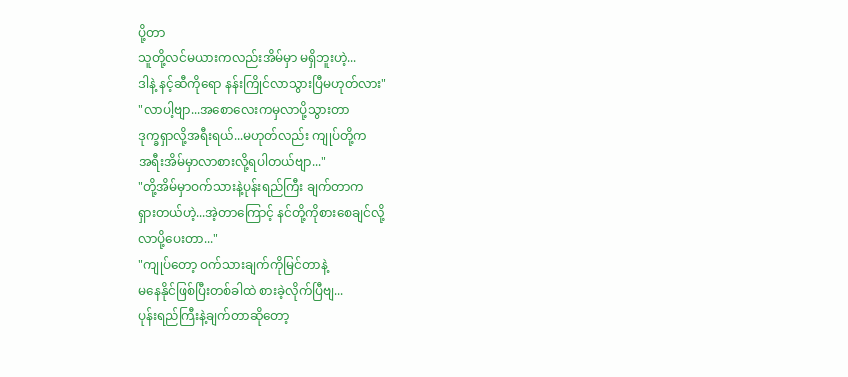ပို့တာ
သူတို့လင်မယားကလည်းအိမ်မှာ မရှိဘူးဟဲ့...
ဒါနဲ့ နင့်ဆီကိုရော နန်းကြိုင်လာသွားပြီမဟုတ်လား"
"လာပါ့ဗျာ...အစောလေးကမှလာပို့သွားတာ
ဒုက္ခရှာလို့အရီးရယ်...မဟုတ်လည်း ကျုပ်တို့က
အရီးအိမ်မှာလာစားလို့ရပါတယ်ဗျာ..."
"တို့အိမ်မှာဝက်သားနဲ့ပုန်းရည်ကြီး ချက်တာက
ရှားတယ်ဟဲ့...အဲ့တာကြောင့် နင်တို့ကိုစားစေချင်လို့
လာပို့ပေးတာ..."
"ကျုပ်တော့ ဝက်သားချက်ကိုမြင်တာနဲ့
မနေနိုင်ဖြစ်ပြီးတစ်ခါထဲ စားခဲ့လိုက်ပြီဗျ...
ပုန်းရည်ကြီးနဲ့ချက်တာဆိုတော့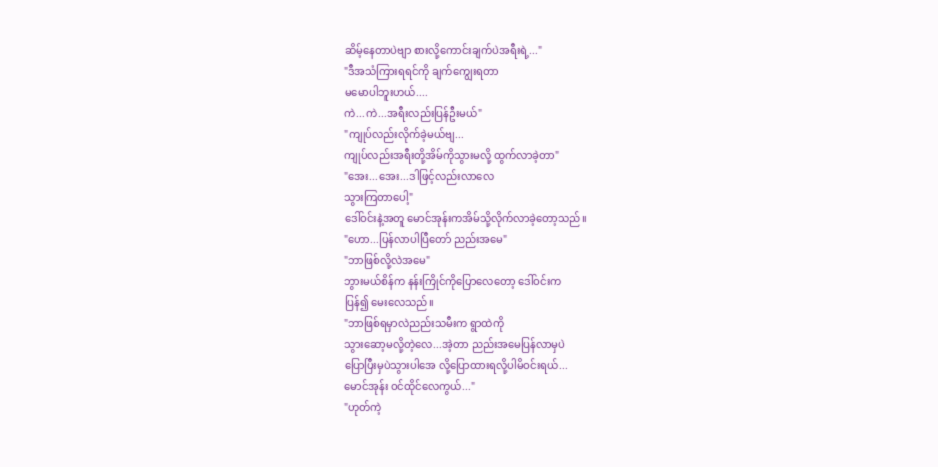ဆိမ့်နေတာပဲဗျာ စားလို့ကောင်းချက်ပဲအရီးရဲ့..."
"ဒီအသံကြားရရင်ကို ချက်ကျွေးရတာ
မမောပါဘူးဟယ်....
ကဲ...ကဲ...အရီးလည်းပြန်ဦးမယ်"
"ကျုပ်လည်းလိုက်ခဲ့မယ်ဗျ...
ကျုပ်လည်းအရီးတို့အိမ်ကိုသွားမလို့ ထွက်လာခဲ့တာ"
"အေး...အေး...ဒါဖြင့်လည်းလာလေ
သွားကြတာပေါ့"
ဒေါ်ဝင်းနဲ့အတူ မောင်အုန်းကအိမ်သို့လိုက်လာခဲ့တော့သည်။
"ဟော...ပြန်လာပါပြီတော် ညည်းအမေ"
"ဘာဖြစ်လို့လဲအမေ"
ဘွားမယ်စိန်က နန်းကြိုင်ကိုပြောလေတော့ ဒေါ်ဝင်းက
ပြန်၍ မေးလေသည်။
"ဘာဖြစ်ရမှာလဲညည်းသမီးက ရွာထဲကို
သွားဆော့မလို့တဲ့လေ...အဲ့တာ ညည်းအမေပြန်လာမှပဲ
ပြောပြီးမှပဲသွားပါအေ လို့ပြောထားရလို့ပါမိဝင်းရယ်...
မောင်အုန်း ဝင်ထိုင်လေကွယ်..."
"ဟုတ်ကဲ့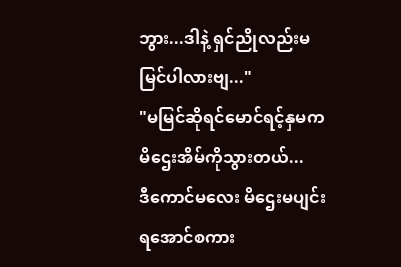ဘွား...ဒါနဲ့ ရှင်ညိုလည်းမမြင်ပါလားဗျ..."
"မမြင်ဆိုရင်မောင်ရင့်နှမက မိဌေးအိမ်ကိုသွားတယ်...
ဒီကောင်မလေး မိဌေးမပျင်းရအောင်စကား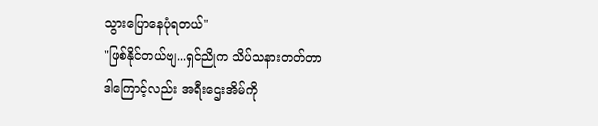သွားပြောနေပုံရတယ်"
"ဖြစ်နိုင်တယ်ဗျ...ရှင်ညိုက သိပ်သနားတတ်တာ
ဒါကြောင့်လည်း အရီးဌေးအိမ်ကို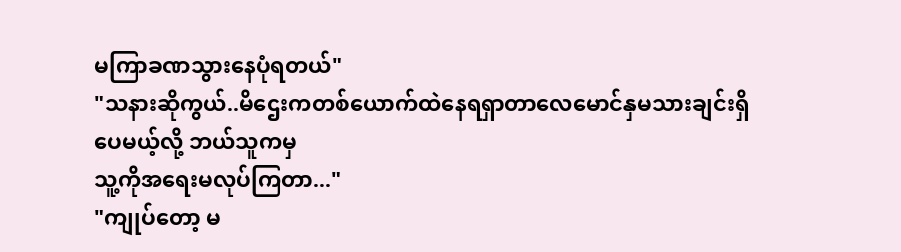မကြာခဏသွားနေပုံရတယ်"
"သနားဆိုကွယ်..မိဌေးကတစ်ယောက်ထဲနေရရှာတာလေမောင်နှမသားချင်းရှိပေမယ့်လို့ ဘယ်သူကမှ
သူ့ကိုအရေးမလုပ်ကြတာ..."
"ကျုပ်တော့ မ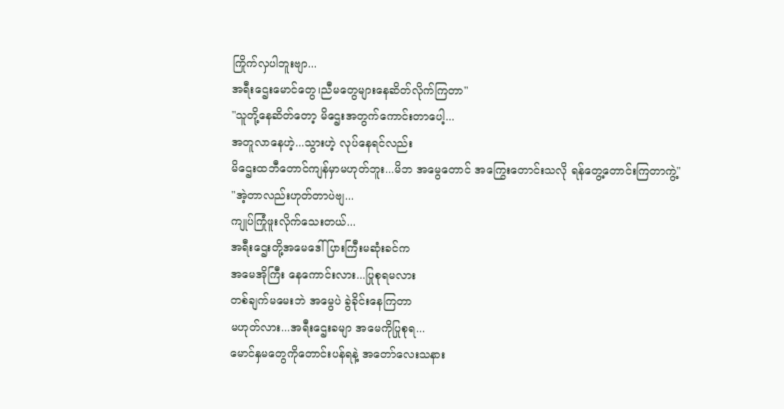ကြိုက်လှပါဘူးဗျာ...
အရီးဌေးမောင်တွေ၊ညီမတွေများနေဆိတ်လိုက်ကြတာ"
"သူတို့နေဆိတ်တော့ မိဌေးအတွက်ကောင်းတာပေါ့...
အတူလာနေဟဲ့...သွားဟဲ့ လုပ်နေရင်လည်း
မိဌေးထဘီတောင်ကျန်မှာမဟုတ်ဘူး...မိဘ အမွေတောင် အကြွေးတောင်းသလို ရန်တွေ့တောင်းကြတာကွဲ့"
"အဲ့တာလည်းဟုတ်တာပဲဗျ...
ကျုပ်ကြုံဖူးလိုက်သေးတယ်...
အရီးဌေးတို့အမေဒေါ်ပြားကြီးမဆုံးခင်က
အမေအိုကြီး နေကောင်းလား...ပြုစုရမလား
တစ်ချက်မမေးဘဲ အမွေပဲ ခွဲခိုင်းနေကြတာ
မဟုတ်လား...အရီးဌေးခမျာ အမေကိုပြုစုရ...
မောင်နှမတွေကိုတောင်းပန်ရနဲ့ အတော်လေးသနား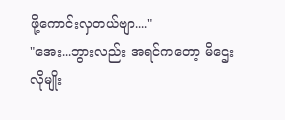ဖို့ကောင်းလှတယ်ဗျာ...."
"အေး...ဘွားလည်း အရင်ကတော့ မိဌေးလိုမျိုး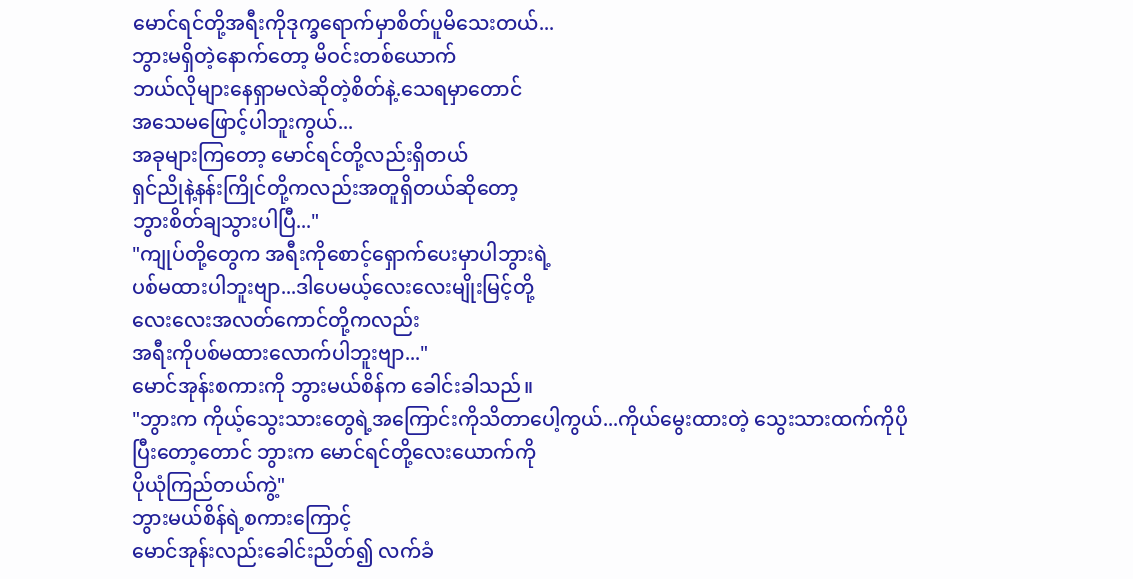မောင်ရင်တို့အရီးကိုဒုက္ခရောက်မှာစိတ်ပူမိသေးတယ်...
ဘွားမရှိတဲ့နောက်တော့ မိဝင်းတစ်ယောက်
ဘယ်လိုများနေရှာမလဲဆိုတဲ့စိတ်နဲ့.သေရမှာတောင်
အသေမဖြောင့်ပါဘူးကွယ်...
အခုများကြတော့ မောင်ရင်တို့လည်းရှိတယ်
ရှင်ညိုနဲ့နန်းကြိုင်တို့ကလည်းအတူရှိတယ်ဆိုတော့
ဘွားစိတ်ချသွားပါပြီ..."
"ကျုပ်တို့တွေက အရီးကိုစောင့်ရှောက်ပေးမှာပါဘွားရဲ့
ပစ်မထားပါဘူးဗျာ...ဒါပေမယ့်လေးလေးမျိုးမြင့်တို့
လေးလေးအလတ်ကောင်တို့ကလည်း
အရီးကိုပစ်မထားလောက်ပါဘူးဗျာ..."
မောင်အုန်းစကားကို ဘွားမယ်စိန်က ခေါင်းခါသည်။
"ဘွားက ကိုယ့်သွေးသားတွေရဲ့အကြောင်းကိုသိတာပေါ့ကွယ်...ကိုယ်မွေးထားတဲ့ သွေးသားထက်ကိုပိုပြီးတော့တောင် ဘွားက မောင်ရင်တို့လေးယောက်ကို
ပိုယုံကြည်တယ်ကွဲ့"
ဘွားမယ်စိန်ရဲ့စကားကြောင့်
မောင်အုန်းလည်းခေါင်းညိတ်၍ လက်ခံ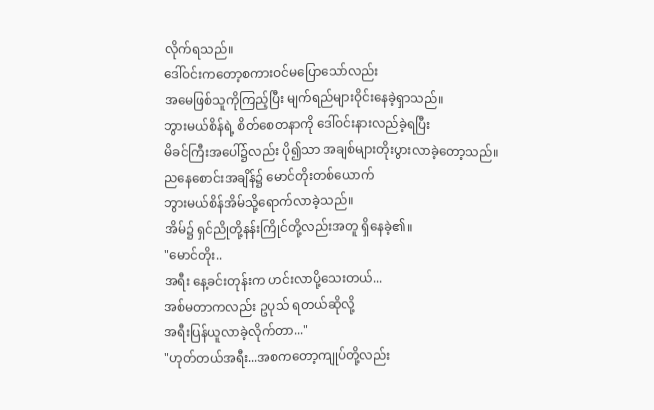လိုက်ရသည်။
ဒေါ်ဝင်းကတော့စကားဝင်မပြောသော်လည်း
အမေဖြစ်သူကိုကြည့်ပြီး မျက်ရည်များဝိုင်းနေခဲ့ရှာသည်။
ဘွားမယ်စိန်ရဲ့ စိတ်စေတနာကို ဒေါ်ဝင်းနားလည်ခဲ့ရပြီး
မိခင်ကြီးအပေါ်၌လည်း ပို၍သာ အချစ်များတိုးပွားလာခဲ့တော့သည်။
ညနေစောင်းအချိန်၌ မောင်တိုးတစ်ယောက်
ဘွားမယ်စိန်အိမ်သို့ရောက်လာခဲ့သည်။
အိမ်၌ ရှင်ညိုတို့နန်းကြိုင်တို့လည်းအတူ ရှိနေခဲ့၏။
"မောင်တိုး..
အရီး နေ့ခင်းတုန်းက ဟင်းလာပို့သေးတယ်...
အစ်မတာကလည်း ဥပုသ် ရတယ်ဆိုလို့
အရီးပြန်ယူလာခဲ့လိုက်တာ..."
"ဟုတ်တယ်အရီး...အစကတော့ကျုပ်တို့လည်း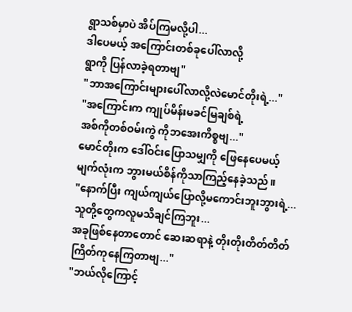ရွာသစ်မှာပဲ အိပ်ကြမလို့ပါ...
ဒါပေမယ့် အကြောင်းတစ်ခုပေါ်လာလို့
ရွာကို ပြန်လာခဲ့ရတာဗျ"
"ဘာအကြောင်းများပေါ်လာလို့လဲမောင်တိုးရဲ့..."
"အကြောင်းက ကျုပ်မိန်းမခင်မြချစ်ရဲ့
အစ်ကိုတစ်ဝမ်းကွဲ ကိုဘအေးကိစ္စဗျ..."
မောင်တိုးက ဒေါ်ဝင်းပြောသမျှကို ဖြေနေပေမယ့်
မျက်လုံးက ဘွားမယ်စိန်ကိုသာကြည့်နေခဲ့သည်။
"နောက်ပြီး ကျယ်ကျယ်ပြောလို့မကောင်းဘူးဘွားရဲ့...
သူတို့တွေကလူမသိချင်ကြဘူး...
အခုဖြစ်နေတာတောင် ဆေးဆရာနဲ့ တိုးတိုးတိတ်တိတ်
ကြိတ်ကုနေကြတာဗျ..."
"ဘယ်လိုကြောင့်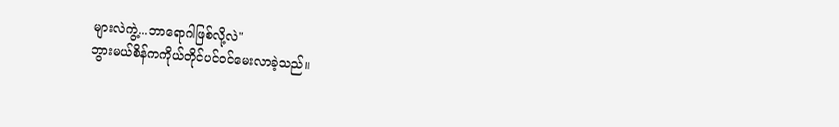များလဲကွဲ့...ဘာရောဂါဖြစ်လို့လဲ"
ဘွားမယ်စိန်ကကိုယ်တိုင်ပင်ဝင်မေးလာခဲ့သည်။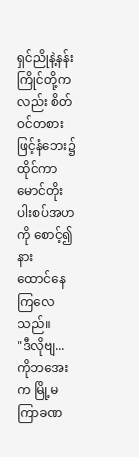ရှင်ညိုနဲ့နန်းကြိုင်တို့ကလည်း စိတ်ဝင်တစားဖြင့်နံဘေး၌ထိုင်ကာမောင်တိုးပါးစပ်အဟကို စောင့်၍နား
ထောင်နေကြလေသည်။
"ဒီလိုဗျ...ကိုဘအေးက မြို့မကြာခဏ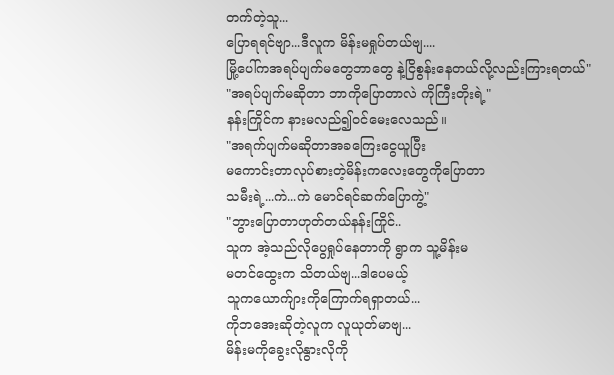တက်တဲ့သူ...
ပြောရရင်ဗျာ...ဒီလူက မိန်းမရှုပ်တယ်ဗျ....
မြို့ပေါ်ကအရပ်ပျက်မတွေဘာတွေ နဲ့ငြိစွန်းနေတယ်လို့လည်းကြားရတယ်"
"အရပ်ပျက်မဆိုတာ ဘာကိုပြောတာလဲ ကိုကြီးတိုးရဲ့"
နန်းကြိုင်က နားမလည်၍ဝင်မေးလေသည်။
"အရက်ပျက်မဆိုတာအခကြေးငွေယူပြီး
မကောင်းတာလုပ်စားတဲ့မိန်းကလေးတွေကိုပြောတာ
သမီးရဲ့...ကဲ...ကဲ မောင်ရင်ဆက်ပြောကွဲ့"
"ဘွားပြောတာဟုတ်တယ်နန်းကြိုင်..
သူက အဲ့သည်လိုပွေရှုပ်နေတာကို ရွာက သူ့မိန်းမ
မတင်ထွေးက သိတယ်ဗျ...ဒါပေမယ့်
သူကယောက်ျားကိုကြောက်ရရှာတယ်...
ကိုဘအေးဆိုတဲ့လူက လူယုတ်မာဗျ...
မိန်းမကိုခွေးလိုနွားလိုကို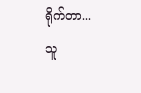ရိုက်တာ...
သူ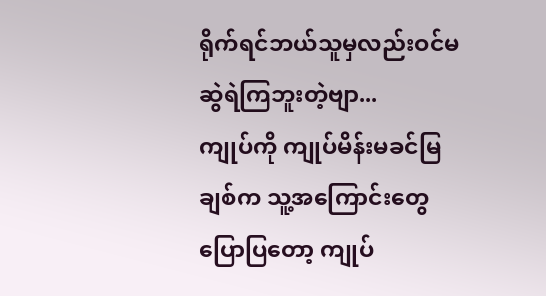ရိုက်ရင်ဘယ်သူမှလည်းဝင်မဆွဲရဲကြဘူးတဲ့ဗျာ...
ကျုပ်ကို ကျုပ်မိန်းမခင်မြချစ်က သူ့အကြောင်းတွေ
ပြောပြတော့ ကျုပ်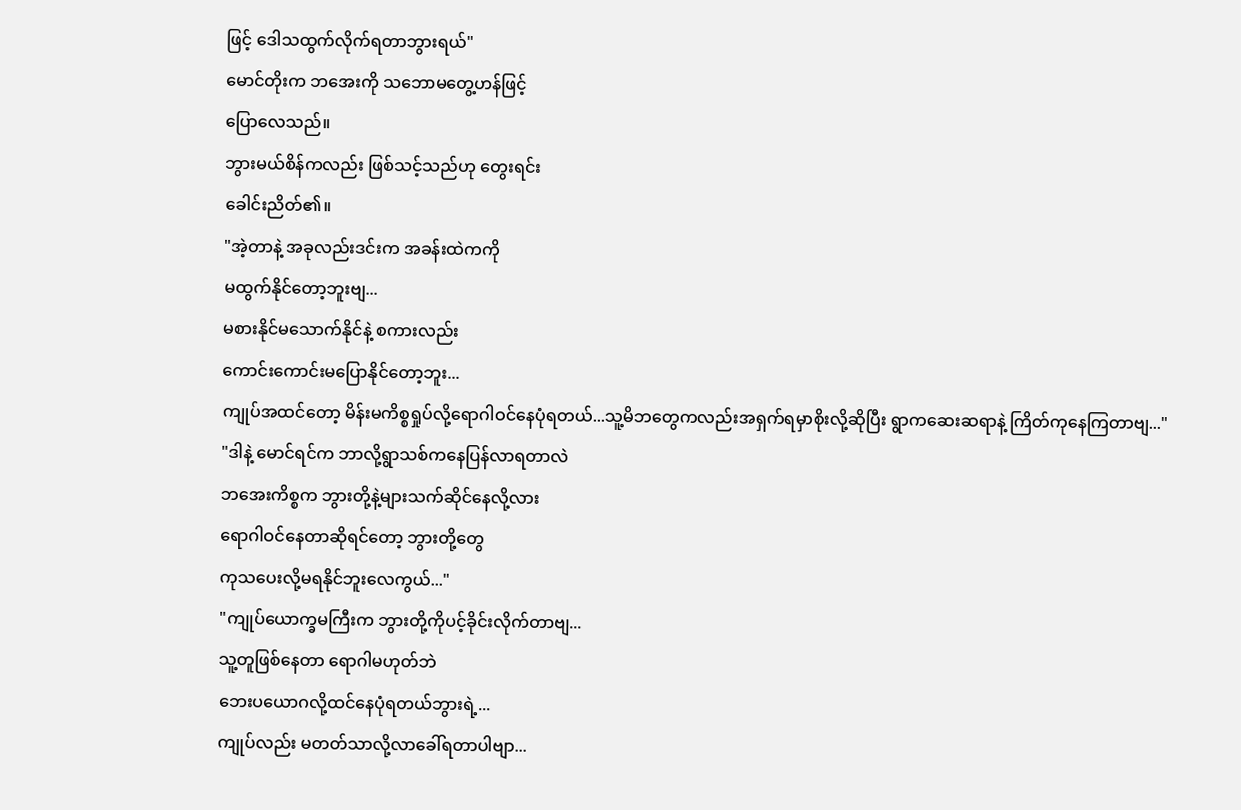ဖြင့် ဒေါသထွက်လိုက်ရတာဘွားရယ်"
မောင်တိုးက ဘအေးကို သဘောမတွေ့ဟန်ဖြင့်
ပြောလေသည်။
ဘွားမယ်စိန်ကလည်း ဖြစ်သင့်သည်ဟု တွေးရင်း
ခေါင်းညိတ်၏။
"အဲ့တာနဲ့ အခုလည်းဒင်းက အခန်းထဲကကို
မထွက်နိုင်တော့ဘူးဗျ...
မစားနိုင်မသောက်နိုင်နဲ့ စကားလည်း
ကောင်းကောင်းမပြောနိုင်တော့ဘူး...
ကျုပ်အထင်တော့ မိန်းမကိစ္စရှုပ်လို့ရောဂါဝင်နေပုံရတယ်...သူ့မိဘတွေကလည်းအရှက်ရမှာစိုးလို့ဆိုပြီး ရွာကဆေးဆရာနဲ့ ကြိတ်ကုနေကြတာဗျ..."
"ဒါနဲ့ မောင်ရင်က ဘာလို့ရွာသစ်ကနေပြန်လာရတာလဲ
ဘအေးကိစ္စက ဘွားတို့နဲ့များသက်ဆိုင်နေလို့လား
ရောဂါဝင်နေတာဆိုရင်တော့ ဘွားတို့တွေ
ကုသပေးလို့မရနိုင်ဘူးလေကွယ်..."
"ကျုပ်ယောက္ခမကြီးက ဘွားတို့ကိုပင့်ခိုင်းလိုက်တာဗျ...
သူ့တူဖြစ်နေတာ ရောဂါမဟုတ်ဘဲ
ဘေးပယောဂလို့ထင်နေပုံရတယ်ဘွားရဲ့...
ကျုပ်လည်း မတတ်သာလို့လာခေါ်ရတာပါဗျာ...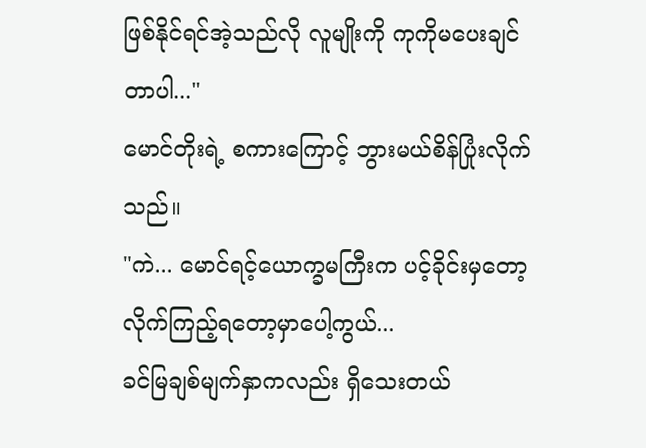ဖြစ်နိုင်ရင်အဲ့သည်လို လူမျိုးကို ကုကိုမပေးချင်တာပါ..."
မောင်တိုးရဲ့ စကားကြောင့် ဘွားမယ်စိန်ပြုံးလိုက်သည်။
"ကဲ... မောင်ရင့်ယောက္ခမကြီးက ပင့်ခိုင်းမှတော့
လိုက်ကြည့်ရတော့မှာပေါ့ကွယ်...
ခင်မြချစ်မျက်နှာကလည်း ရှိသေးတယ်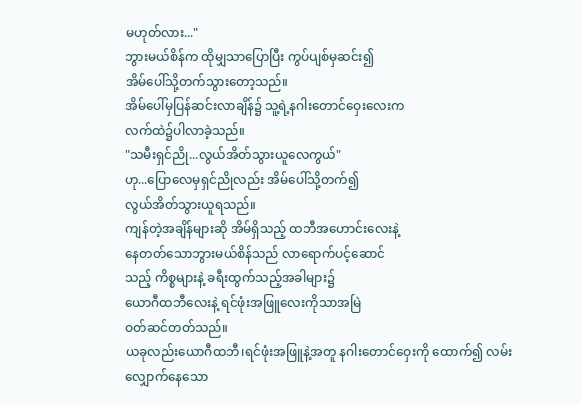မဟုတ်လား..."
ဘွားမယ်စိန်က ထိုမျှသာပြောပြီး ကွပ်ပျစ်မှဆင်း၍
အိမ်ပေါ်သို့တက်သွားတော့သည်။
အိမ်ပေါ်မှပြန်ဆင်းလာချိန်၌ သူ့ရဲ့နဂါးတောင်ဝှေးလေးက
လက်ထဲ၌ပါလာခဲ့သည်။
"သမီးရှင်ညို...လွယ်အိတ်သွားယူလေကွယ်"
ဟု...ပြောလေမှရှင်ညိုလည်း အိမ်ပေါ်သို့တက်၍
လွယ်အိတ်သွားယူရသည်။
ကျန်တဲ့အချိန်များဆို အိမ်ရှိသည့် ထဘီအဟောင်းလေးနဲ့
နေတတ်သောဘွားမယ်စိန်သည် လာရောက်ပင့်ဆောင်
သည့် ကိစ္စများနဲ့ ခရီးထွက်သည့်အခါများ၌
ယောဂီထဘီလေးနဲ့ ရင်ဖုံးအဖြူလေးကိုသာအမြဲ
ဝတ်ဆင်တတ်သည်။
ယခုလည်းယောဂီထဘီ၊ရင်ဖုံးအဖြူနဲ့အတူ နဂါးတောင်ဝှေးကို ထောက်၍ လမ်းလျှောက်နေသော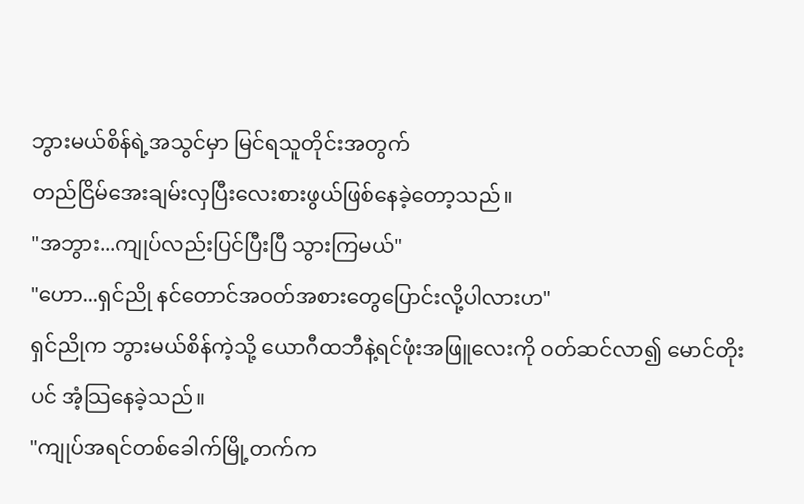ဘွားမယ်စိန်ရဲ့အသွင်မှာ မြင်ရသူတိုင်းအတွက်
တည်ငြိမ်အေးချမ်းလှပြီးလေးစားဖွယ်ဖြစ်နေခဲ့တော့သည်။
"အဘွား...ကျုပ်လည်းပြင်ပြီးပြီ သွားကြမယ်"
"ဟော...ရှင်ညို နင်တောင်အဝတ်အစားတွေပြောင်းလို့ပါလားဟ"
ရှင်ညိုက ဘွားမယ်စိန်ကဲ့သို့ ယောဂီထဘီနဲ့ရင်ဖုံးအဖြူလေးကို ဝတ်ဆင်လာ၍ မောင်တိုးပင် အံ့သြနေခဲ့သည်။
"ကျုပ်အရင်တစ်ခေါက်မြို့တက်က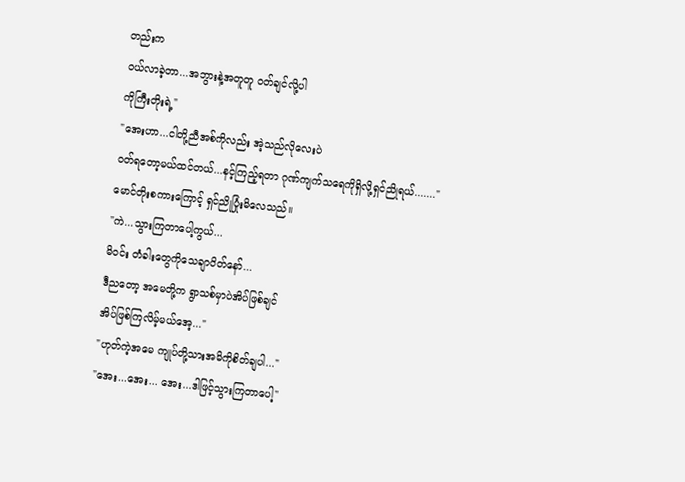တည်းက
ဝယ်လာခဲ့တာ...အဘွားနဲ့အတူတူ ဝတ်ချင်လို့ပါ
ကိုကြီးတိုးရဲ့"
"အေးဟာ...ငါတို့ညီအစ်ကိုလည်း အဲ့သည်လိုလေးပဲ
ဝတ်ရတော့မယ်ထင်တယ်...နင့်ကြည့်ရတာ ဂုဏ်ကျက်သရေကိုရှိလို့ရှင်ညိုရယ်......."
မောင်တိုးစကားကြောင့် ရှင်ညိုပြုံးမိလေသည်။
"ကဲ...သွားကြတာပေါ့ကွယ်...
မိဝင်း တံခါးတွေကိုသေချာပိတ်နော်...
ဒီညတော့ အမေတို့က ရွာသစ်မှာပဲအိပ်ဖြစ်ချင်
အိပ်ဖြစ်ကြလိမ့်မယ်အေ့..."
"ဟုတ်ကဲ့အမေ ကျုပ်တို့သားအမိကိုစိတ်ချပါ..."
"အေး...အေး... အေး...ဒါဖြင့်သွားကြတာပေါ့"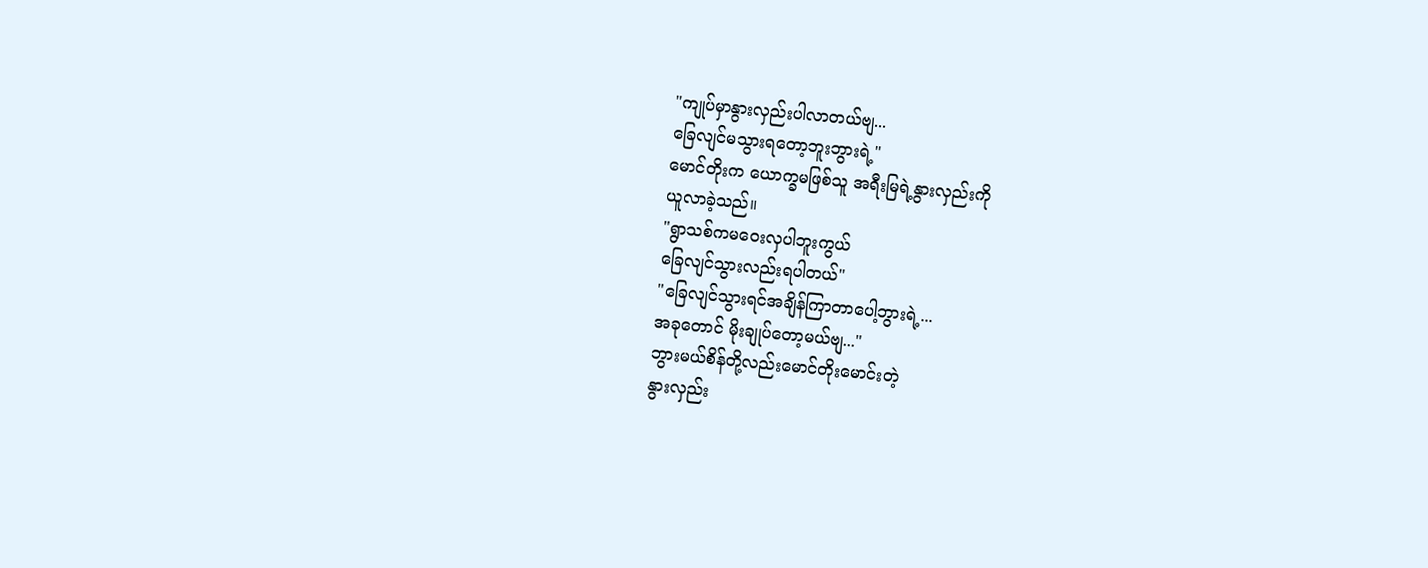"ကျုပ်မှာနွားလှည်းပါလာတယ်ဗျ...
ခြေလျင်မသွားရတော့ဘူးဘွားရဲ့"
မောင်တိုးက ယောက္ခမဖြစ်သူ အရီးမြရဲ့နွားလှည်းကို
ယူလာခဲ့သည်။
"ရွာသစ်ကမဝေးလှပါဘူးကွယ်
ခြေလျင်သွားလည်းရပါတယ်"
"ခြေလျင်သွားရင်အချိန်ကြာတာပေါ့ဘွားရဲ့...
အခုတောင် မိုးချုပ်တော့မယ်ဗျ..."
ဘွားမယ်စိန်တို့လည်းမောင်တိုးမောင်းတဲ့
နွားလှည်း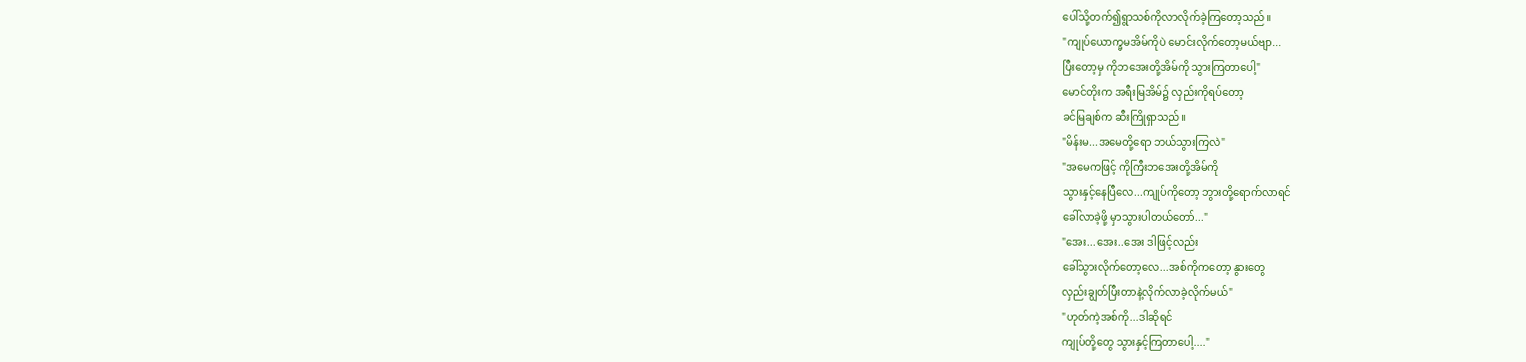ပေါ်သို့တက်၍ရွာသစ်ကိုလာလိုက်ခဲ့ကြတော့သည်။
"ကျုပ်ယောက္ခမအိမ်ကိုပဲ မောင်းလိုက်တော့မယ်ဗျာ...
ပြီးတော့မှ ကိုဘအေးတို့အိမ်ကို သွားကြတာပေါ့"
မောင်တိုးက အရီးမြအိမ်၌ လှည်းကိုရပ်တော့
ခင်မြချစ်က ဆီးကြိုရှာသည်။
"မိန်းမ...အမေတို့ရော ဘယ်သွားကြလဲ"
"အမေကဖြင့် ကိုကြီးဘအေးတို့အိမ်ကို
သွားနှင့်နေပြီလေ...ကျုပ်ကိုတော့ ဘွားတို့ရောက်လာရင်
ခေါ်လာခဲ့ဖို့ မှာသွားပါတယ်တော်..."
"အေး...အေး..အေး ဒါဖြင့်လည်း
ခေါ်သွားလိုက်တော့လေ...အစ်ကိုကတော့ နွားတွေ
လှည်းချွတ်ပြီးတာနဲ့လိုက်လာခဲ့လိုက်မယ်"
"ဟုတ်ကဲ့အစ်ကို...ဒါဆိုရင်
ကျုပ်တို့တွေ သွားနှင့်ကြတာပေါ့...."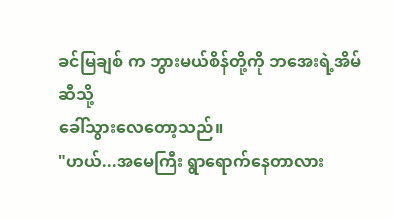ခင်မြချစ် က ဘွားမယ်စိန်တို့ကို ဘအေးရဲ့အိမ်ဆီသို့
ခေါ်သွားလေတော့သည်။
"ဟယ်...အမေကြီး ရွာရောက်နေတာလား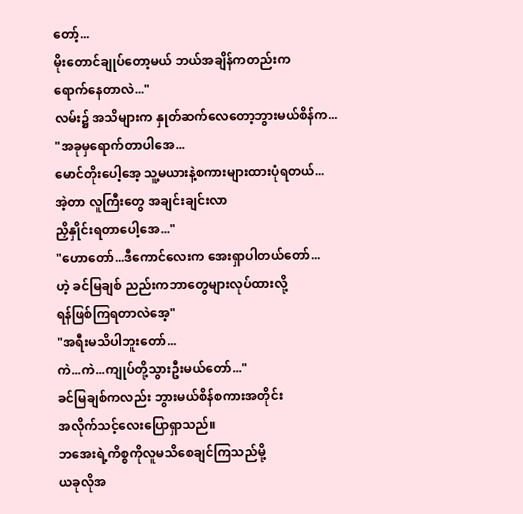တော့်...
မိုးတောင်ချုပ်တော့မယ် ဘယ်အချိန်ကတည်းက
ရောက်နေတာလဲ..."
လမ်း၌ အသိများက နှုတ်ဆက်လေတော့ဘွားမယ်စိန်က...
"အခုမှရောက်တာပါအေ...
မောင်တိုးပေါ့အေ့ သူ့မယားနဲ့စကားများထားပုံရတယ်...
အဲ့တာ လူကြီးတွေ အချင်းချင်းလာ
ညှိနှိုင်းရတာပေါ့အေ..."
"ဟောတော်...ဒီကောင်လေးက အေးရှာပါတယ်တော်...
ဟဲ့ ခင်မြချစ် ညည်းကဘာတွေများလုပ်ထားလို့
ရန်ဖြစ်ကြရတာလဲအေ့"
"အရီးမသိပါဘူးတော်...
ကဲ...ကဲ...ကျုပ်တို့သွားဦးမယ်တော်..."
ခင်မြချစ်ကလည်း ဘွားမယ်စိန်စကားအတိုင်း
အလိုက်သင့်လေးပြောရှာသည်။
ဘအေးရဲ့ကိစ္စကိုလူမသိစေချင်ကြသည်မို့
ယခုလိုအ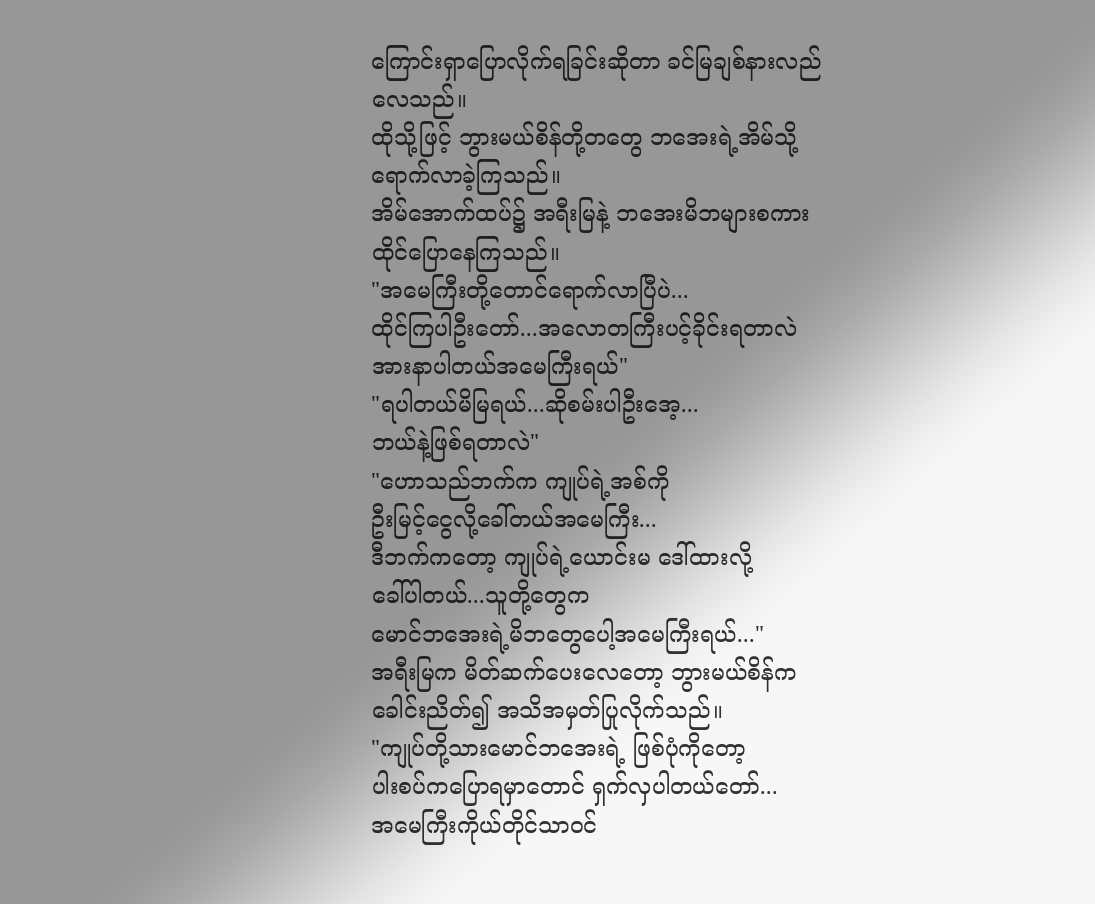ကြောင်းရှာပြောလိုက်ရခြင်းဆိုတာ ခင်မြချစ်နားလည်လေသည်။
ထိုသို့ဖြင့် ဘွားမယ်စိန်တို့တတွေ ဘအေးရဲ့အိမ်သို့
ရောက်လာခဲ့ကြသည်။
အိမ်အောက်ထပ်၌ အရီးမြနဲ့ ဘအေးမိဘများစကား
ထိုင်ပြောနေကြသည်။
"အမေကြီးတို့တောင်ရောက်လာပြီပဲ...
ထိုင်ကြပါဦးတော်...အလောတကြီးပင့်ခိုင်းရတာလဲ
အားနာပါတယ်အမေကြီးရယ်"
"ရပါတယ်မိမြရယ်...ဆိုစမ်းပါဦးအေ့...
ဘယ်နဲ့ဖြစ်ရတာလဲ"
"ဟောသည်ဘက်က ကျုပ်ရဲ့အစ်ကို
ဦးမြင့်ငွေလို့ခေါ်တယ်အမေကြီး...
ဒီဘက်ကတော့ ကျုပ်ရဲ့ယောင်းမ ဒေါ်ထားလို့
ခေါ်ပါတယ်...သူတို့တွေက
မောင်ဘအေးရဲ့မိဘတွေပေါ့အမေကြီးရယ်..."
အရီးမြက မိတ်ဆက်ပေးလေတော့ ဘွားမယ်စိန်က
ခေါင်းညိတ်၍ အသိအမှတ်ပြုလိုက်သည်။
"ကျုပ်တို့သားမောင်ဘအေးရဲ့ ဖြစ်ပုံကိုတော့
ပါးစပ်ကပြောရမှာတောင် ရှက်လှပါတယ်တော်...
အမေကြီးကိုယ်တိုင်သာဝင်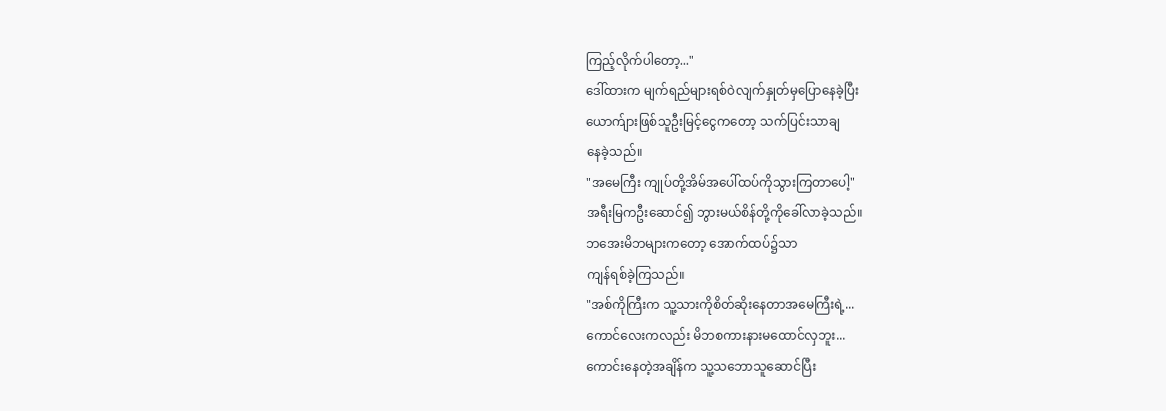ကြည့်လိုက်ပါတော့..."
ဒေါ်ထားက မျက်ရည်များရစ်ဝဲလျက်နှုတ်မှပြောနေခဲ့ပြီး
ယောက်ျားဖြစ်သူဦးမြင့်ငွေကတော့ သက်ပြင်းသာချ
နေခဲ့သည်။
"အမေကြီး ကျုပ်တို့အိမ်အပေါ်ထပ်ကိုသွားကြတာပေါ့"
အရီးမြကဦးဆောင်၍ ဘွားမယ်စိန်တို့ကိုခေါ်လာခဲ့သည်။
ဘအေးမိဘများကတော့ အောက်ထပ်၌သာ
ကျန်ရစ်ခဲ့ကြသည်။
"အစ်ကိုကြီးက သူ့သားကိုစိတ်ဆိုးနေတာအမေကြီးရဲ့...
ကောင်လေးကလည်း မိဘစကားနားမထောင်လှဘူး...
ကောင်းနေတဲ့အချိန်က သူ့သဘောသူဆောင်ပြီး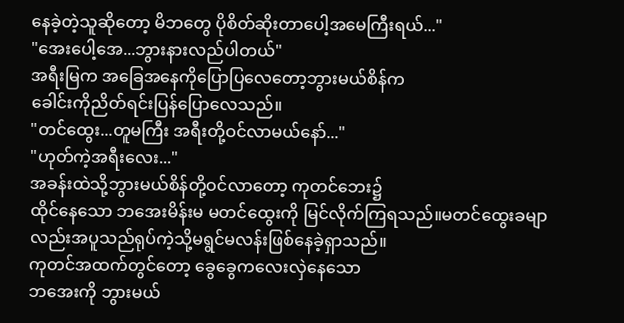နေခဲ့တဲ့သူဆိုတော့ မိဘတွေ ပိုစိတ်ဆိုးတာပေါ့အမေကြီးရယ်..."
"အေးပေါ့အေ...ဘွားနားလည်ပါတယ်"
အရီးမြက အခြေအနေကိုပြောပြလေတော့ဘွားမယ်စိန်က
ခေါင်းကိုညိတ်ရင်းပြန်ပြောလေသည်။
"တင်ထွေး...တူမကြီး အရီးတို့ဝင်လာမယ်နော်..."
"ဟုတ်ကဲ့အရီးလေး..."
အခန်းထဲသို့ဘွားမယ်စိန်တို့ဝင်လာတော့ ကုတင်ဘေး၌
ထိုင်နေသော ဘအေးမိန်းမ မတင်ထွေးကို မြင်လိုက်ကြရသည်။မတင်ထွေးခမျာလည်းအပူသည်ရုပ်ကဲ့သို့မရွင်မလန်းဖြစ်နေခဲ့ရှာသည်။
ကုတင်အထက်တွင်တော့ ခွေခွေကလေးလှဲနေသော
ဘအေးကို ဘွားမယ်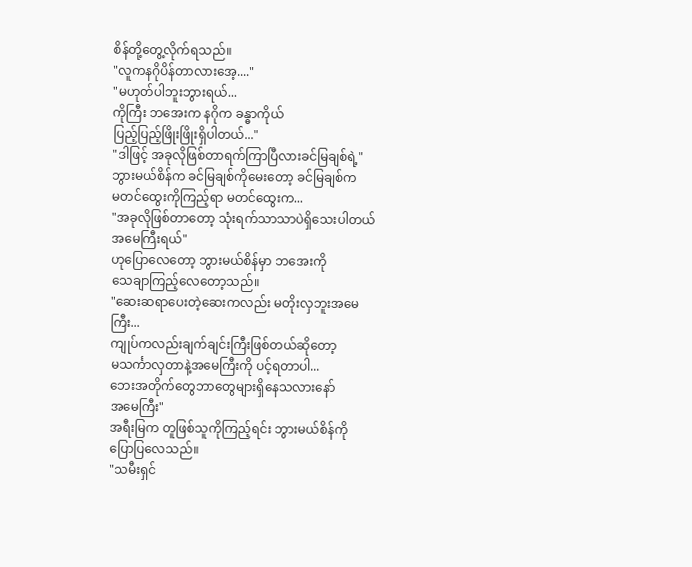စိန်တို့တွေ့လိုက်ရသည်။
"လူကနဂိုပိန်တာလားအေ့...."
"မဟုတ်ပါဘူးဘွားရယ်...
ကိုကြီး ဘအေးက နဂိုက ခန္ဓာကိုယ်
ပြည့်ပြည့်ဖြိုးဖြိုးရှိပါတယ်..."
"ဒါဖြင့် အခုလိုဖြစ်တာရက်ကြာပြီလားခင်မြချစ်ရဲ့"
ဘွားမယ်စိန်က ခင်မြချစ်ကိုမေးတော့ ခင်မြချစ်က
မတင်ထွေးကိုကြည့်ရာ မတင်ထွေးက...
"အခုလိုဖြစ်တာတော့ သုံးရက်သာသာပဲရှိသေးပါတယ်
အမေကြီးရယ်"
ဟုပြောလေတော့ ဘွားမယ်စိန်မှာ ဘအေးကို
သေချာကြည့်လေတော့သည်။
"ဆေးဆရာပေးတဲ့ဆေးကလည်း မတိုးလှဘူးအမေကြီး...
ကျုပ်ကလည်းချက်ချင်းကြီးဖြစ်တယ်ဆိုတော့
မသင်္ကာလှတာနဲ့အမေကြီးကို ပင့်ရတာပါ...
ဘေးအတိုက်တွေဘာတွေများရှိနေသလားနော်
အမေကြီး"
အရီးမြက တူဖြစ်သူကိုကြည့်ရင်း ဘွားမယ်စိန်ကို
ပြောပြလေသည်။
"သမီးရှင်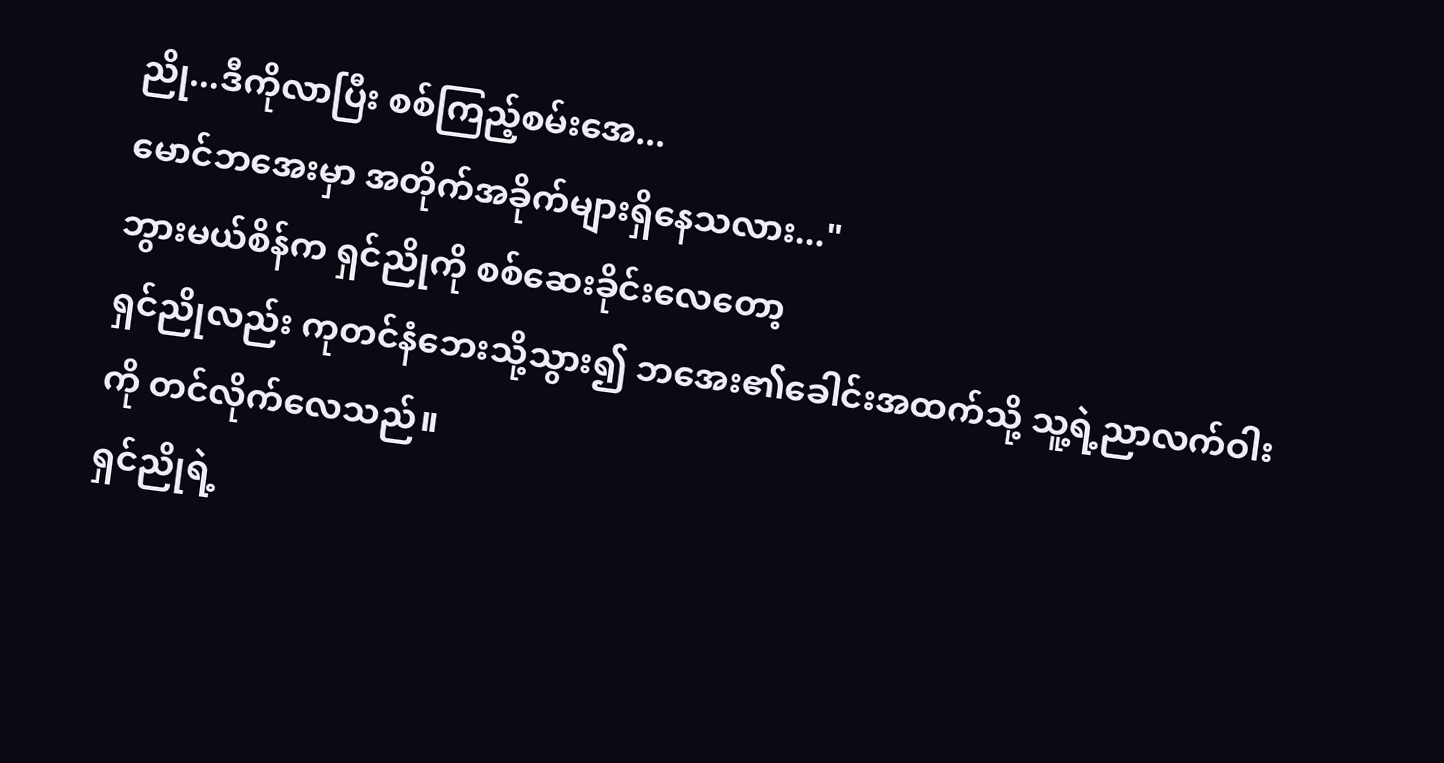ညို...ဒီကိုလာပြီး စစ်ကြည့်စမ်းအေ...
မောင်ဘအေးမှာ အတိုက်အခိုက်များရှိနေသလား..."
ဘွားမယ်စိန်က ရှင်ညိုကို စစ်ဆေးခိုင်းလေတော့
ရှင်ညိုလည်း ကုတင်နံဘေးသို့သွား၍ ဘအေး၏ခေါင်းအထက်သို့ သူ့ရဲ့ညာလက်ဝါးကို တင်လိုက်လေသည်။
ရှင်ညိုရဲ့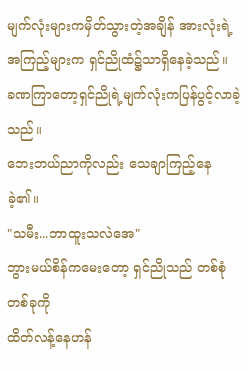မျက်လုံးများကမှိတ်သွားတဲ့အချိန် အားလုံးရဲ့
အကြည့်များက ရှင်ညိုထံ၌သာရှိနေခဲ့သည်။
ခဏကြာတော့ရှင်ညိုရဲ့မျက်လုံးကပြန်ပွင့်လာခဲ့သည်။
ဘေးဘယ်ညာကိုလည်း သေချာကြည့်နေခဲ့၏။
"သမီး...ဘာထူးသလဲအေ"
ဘွားမယ်စိန်ကမေးတော့ ရှင်ညိုသည် တစ်စုံတစ်ခုကို
ထိတ်လန့်နေဟန်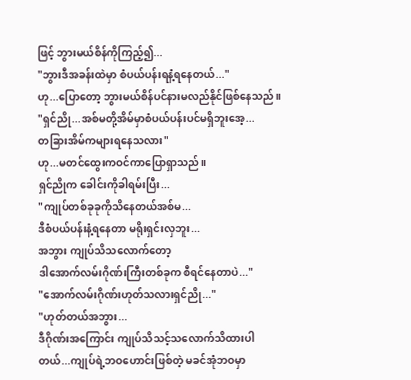ဖြင့် ဘွားမယ်စိန်ကိုကြည့်၍...
"ဘွားဒီအခန်းထဲမှာ စံပယ်ပန်းရနံ့ရနေတယ်..."
ဟု...ပြောတော့ ဘွားမယ်စိန်ပင်နားမလည်နိုင်ဖြစ်နေသည်။
"ရှင်ညို...အစ်မတို့အိမ်မှာစံပယ်ပန်းပင်မရှိဘူးအေ့...
တခြားအိမ်ကများရနေသလား"
ဟု...မတင်ထွေးကဝင်ကာပြောရှာသည်။
ရှင်ညိုက ခေါင်းကိုခါရမ်းပြီး...
"ကျုပ်တစ်ခုခုကိုသိနေတယ်အစ်မ...
ဒီစံပယ်ပန်းနံ့ရနေတာ မရိုးရှင်းလှဘူး...
အဘွား ကျုပ်သိသလောက်တော့
ဒါအောက်လမ်းဂိုဏ်းကြီးတစ်ခုက စီရင်နေတာပဲ..."
"အောက်လမ်းဂိုဏ်းဟုတ်သလားရှင်ညို..."
"ဟုတ်တယ်အဘွား...
ဒီဂိုဏ်းအကြောင်း ကျုပ်သိသင့်သလောက်သိထားပါတယ်...ကျုပ်ရဲ့ဘဝဟောင်းဖြစ်တဲ့ မခင်အုံဘဝမှာ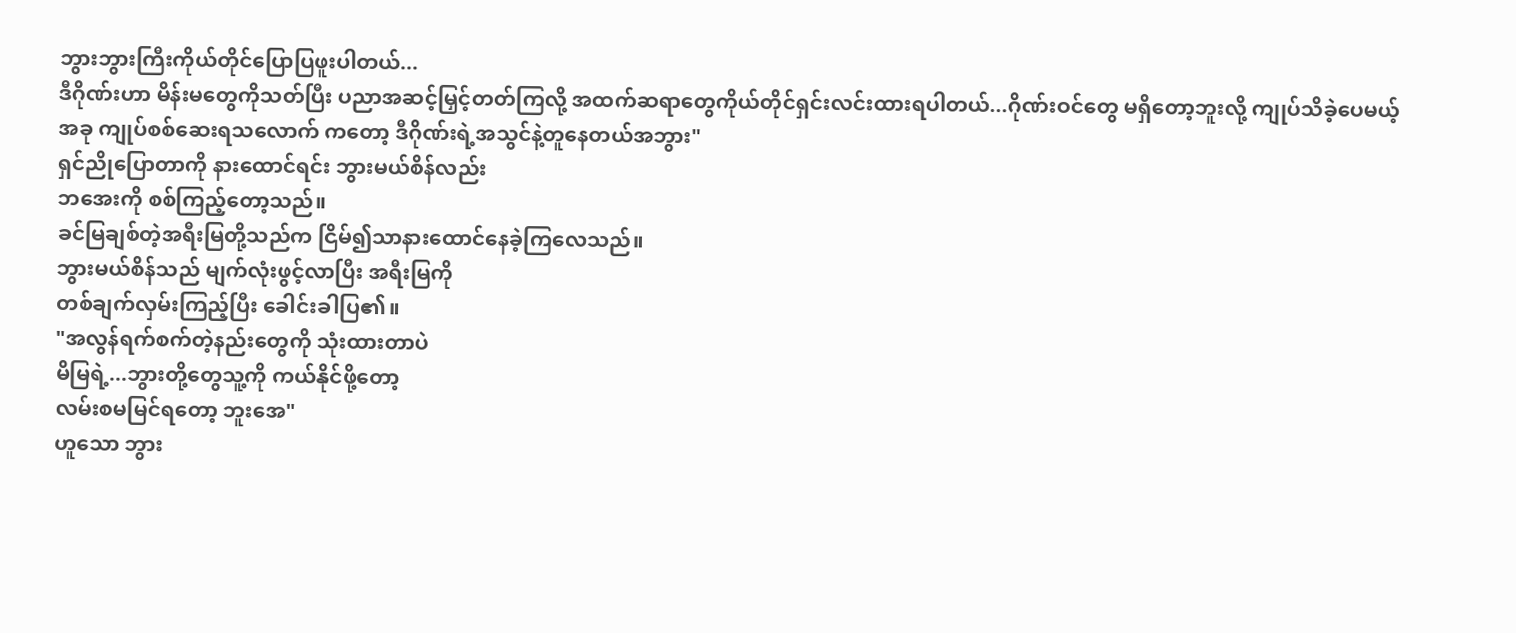ဘွားဘွားကြီးကိုယ်တိုင်ပြောပြဖူးပါတယ်...
ဒီဂိုဏ်းဟာ မိန်းမတွေကိုသတ်ပြီး ပညာအဆင့်မြှင့်တတ်ကြလို့ အထက်ဆရာတွေကိုယ်တိုင်ရှင်းလင်းထားရပါတယ်...ဂိုဏ်းဝင်တွေ မရှိတော့ဘူးလို့ ကျုပ်သိခဲ့ပေမယ့်
အခု ကျုပ်စစ်ဆေးရသလောက် ကတော့ ဒီဂိုဏ်းရဲ့အသွင်နဲ့တူနေတယ်အဘွား"
ရှင်ညိုပြောတာကို နားထောင်ရင်း ဘွားမယ်စိန်လည်း
ဘအေးကို စစ်ကြည့်တော့သည်။
ခင်မြချစ်တဲ့အရီးမြတို့သည်က ငြိမ်၍သာနားထောင်နေခဲ့ကြလေသည်။
ဘွားမယ်စိန်သည် မျက်လုံးဖွင့်လာပြီး အရီးမြကို
တစ်ချက်လှမ်းကြည့်ပြီး ခေါင်းခါပြ၏။
"အလွန်ရက်စက်တဲ့နည်းတွေကို သုံးထားတာပဲ
မိမြရဲ့...ဘွားတို့တွေသူ့ကို ကယ်နိုင်ဖို့တော့
လမ်းစမမြင်ရတော့ ဘူးအေ"
ဟူသော ဘွား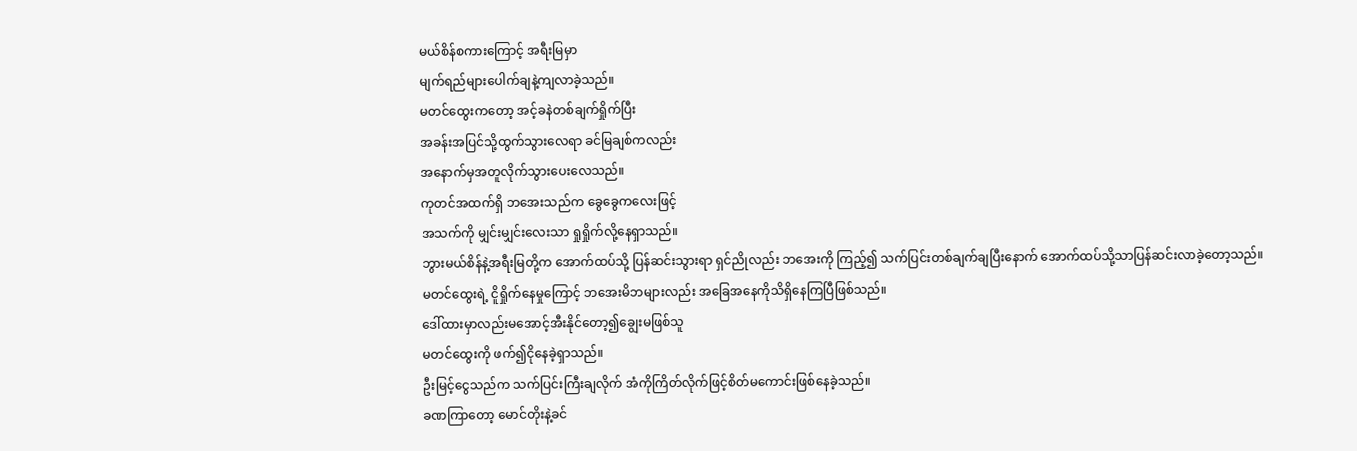မယ်စိန်စကားကြောင့် အရီးမြမှာ
မျက်ရည်များပေါက်ချနဲ့ကျလာခဲ့သည်။
မတင်ထွေးကတော့ အင့်ခနဲတစ်ချက်ရှိုက်ပြီး
အခန်းအပြင်သို့ထွက်သွားလေရာ ခင်မြချစ်ကလည်း
အနောက်မှအတူလိုက်သွားပေးလေသည်။
ကုတင်အထက်ရှိ ဘအေးသည်က ခွေခွေကလေးဖြင့်
အသက်ကို မျှင်းမျှင်းလေးသာ ရှုရှိုက်လို့နေရှာသည်။
ဘွားမယ်စိန်နဲ့အရီးမြတို့က အောက်ထပ်သို့ ပြန်ဆင်းသွားရာ ရှင်ညိုလည်း ဘအေးကို ကြည့်၍ သက်ပြင်းတစ်ချက်ချပြီးနောက် အောက်ထပ်သို့သာပြန်ဆင်းလာခဲ့တော့သည်။
မတင်ထွေးရဲ့ ငိူရှိုက်နေမှုကြောင့် ဘအေးမိဘများလည်း အခြေအနေကိုသိရှိနေကြပြီဖြစ်သည်။
ဒေါ်ထားမှာလည်းမအောင့်အီးနိုင်တော့၍ချွေးမဖြစ်သူ
မတင်ထွေးကို ဖက်၍ငိုနေခဲ့ရှာသည်။
ဦးမြင့်ငွေသည်က သက်ပြင်းကြီးချလိုက် အံကိုကြိတ်လိုက်ဖြင့်စိတ်မကောင်းဖြစ်နေခဲ့သည်။
ခဏကြာတော့ မောင်တိုးနဲ့ခင်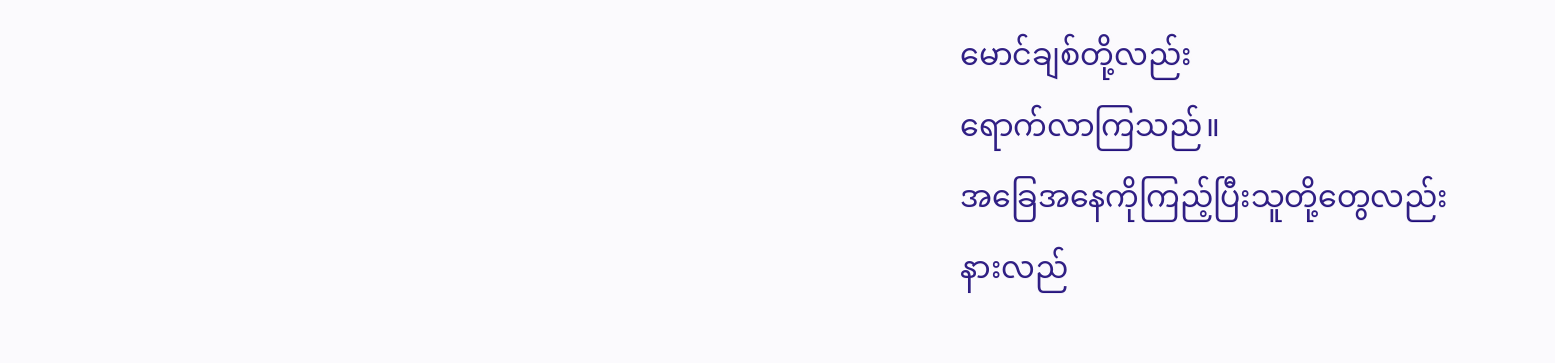မောင်ချစ်တို့လည်း
ရောက်လာကြသည်။
အခြေအနေကိုကြည့်ပြီးသူတို့တွေလည်း
နားလည်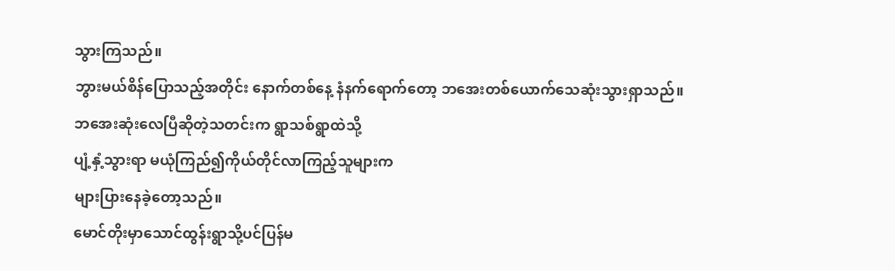သွားကြသည်။
ဘွားမယ်စိန်ပြောသည့်အတိုင်း နောက်တစ်နေ့ နံနက်ရောက်တော့ ဘအေးတစ်ယောက်သေဆုံးသွားရှာသည်။
ဘအေးဆုံးလေပြီဆိုတဲ့သတင်းက ရွာသစ်ရွာထဲသို့
ပျံ့နှံ့သွားရာ မယုံကြည်၍ကိုယ်တိုင်လာကြည့်သူများက
များပြားနေခဲ့တော့သည်။
မောင်တိုးမှာသောင်ထွန်းရွာသို့ပင်ပြန်မ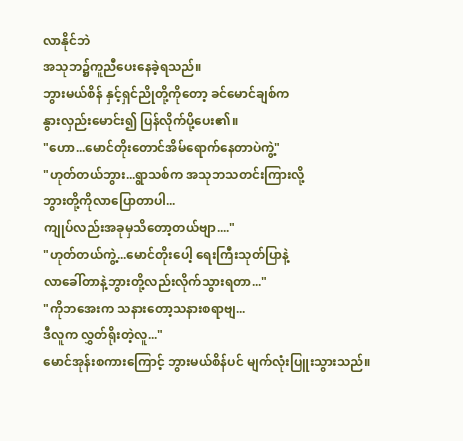လာနိုင်ဘဲ
အသုဘ၌ကူညီပေးနေခဲ့ရသည်။
ဘွားမယ်စိန် နှင့်ရှင်ညိုတို့ကိုတော့ ခင်မောင်ချစ်က
နွားလှည်းမောင်း၍ ပြန်လိုက်ပို့ပေး၏။
"ဟော...မောင်တိုးတောင်အိမ်ရောက်နေတာပဲကွဲ့"
"ဟုတ်တယ်ဘွား...ရွာသစ်က အသုဘသတင်းကြားလို့
ဘွားတို့ကိုလာပြောတာပါ...
ကျုပ်လည်းအခုမှသိတော့တယ်ဗျာ...."
"ဟုတ်တယ်ကွဲ့...မောင်တိုးပေါ့ ရေးကြီးသုတ်ပြာနဲ့
လာခေါ်တာနဲ့ဘွားတို့လည်းလိုက်သွားရတာ..."
"ကိုဘအေးက သနားတော့သနားစရာဗျ...
ဒီလူက လွှတ်ရိုးတဲ့လူ..."
မောင်အုန်းစကားကြောင့် ဘွားမယ်စိန်ပင် မျက်လုံးပြူးသွားသည်။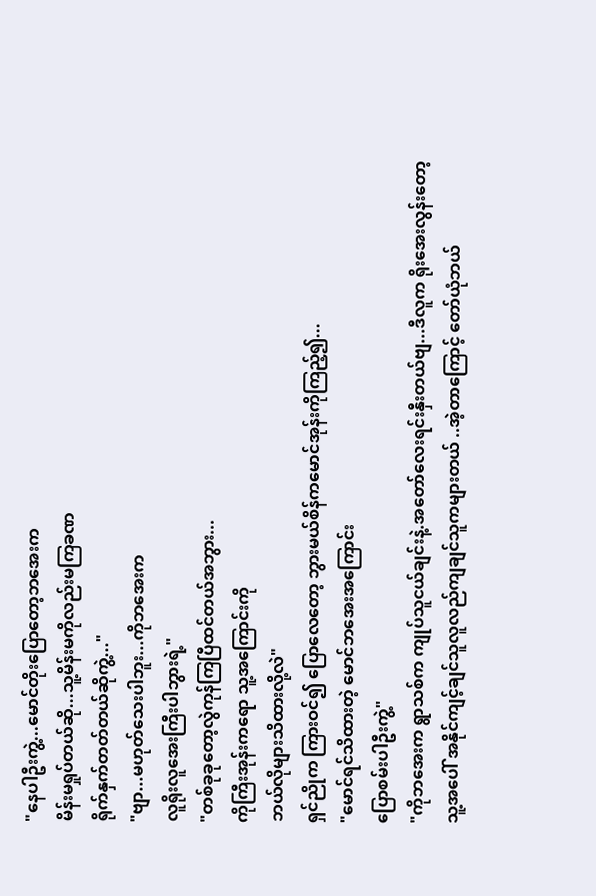"နေပါဦးကွဲ့...မောင်တိုးပြောတော့ဘအေးက
မိန်းမရှုပ်တယ်ဆို...သူ့မိန်းမကိုလည်းမကြခဏ
ရိုက်နှက်တတ်တယ်ဆိုကွဲ့..."
"ဗျာ...မဟုတ်သေးပါဘူး...ကိုဘအေးက
လူရိုးလူအေးကြီးပါဘွားရဲ့"
"တစ်ခုခုတော့လွဲကုန်ကြပြီထင်တယ်အဘွား...
ကိုကြီးအုန်းကရော သူ့အကြောင်းကို
ဘယ်လိုများသိထားလို့လဲ"
ရှင်ညိုက ကြားဝင်၍ ပြောလေတော့ ဘွားမယ်စိန်ကမောင်အုန်းကိုကြည့်၍...
"မောင်ရင်သိထားတဲ့ မောင်ဘအေးအကြောင်း
ပြောစမ်းပါဦးကွဲ့"
"ကိုဘအေးက ရွာသစ်က ကျုပ်သူငယ်ချင်းနဲ့.အတော်လေးရင်းနှီးတယ်ဗျ...ဒီလူက ရိုးအေးလွန်းတော့
သူ့အပေါ် အနိုင်ကျင့်ချင်သူလူလည်ကျချင်သူကများတယ် ..အဲ့တာကြောင့် တော်ယုံဘယ်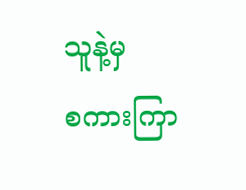သူနဲ့မှ
စကားကြာ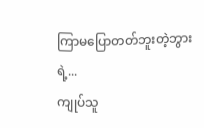ကြာမပြောတတ်ဘူးတဲ့ဘွားရဲ့...
ကျုပ်သူ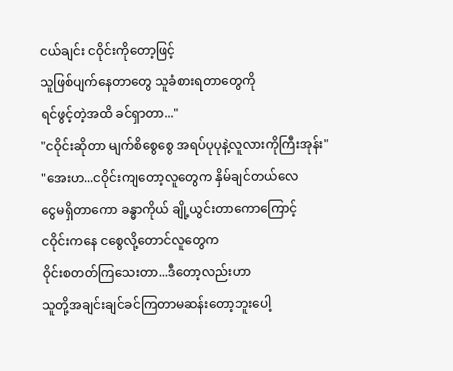ငယ်ချင်း ငဝိုင်းကိုတော့ဖြင့်
သူဖြစ်ပျက်နေတာတွေ သူခံစားရတာတွေကို
ရင်ဖွင့်တဲ့အထိ ခင်ရှာတာ..."
"ငဝိုင်းဆိုတာ မျက်စိစွေစွေ အရပ်ပုပုနဲ့လူလားကိုကြီးအုန်း"
"အေးဟ...ငဝိုင်းကျတော့လူတွေက နှိမ်ချင်တယ်လေ
ငွေမရှိတာကော ခန္ဓာကိုယ် ချို့ယွင်းတာကောကြောင့်
ငဝိုင်းကနေ ငစွေလို့တောင်လူတွေက
ဝိုင်းစတတ်ကြသေးတာ...ဒီတော့လည်းဟာ
သူတို့အချင်းချင်ခင်ကြတာမဆန်းတော့ဘူးပေါ့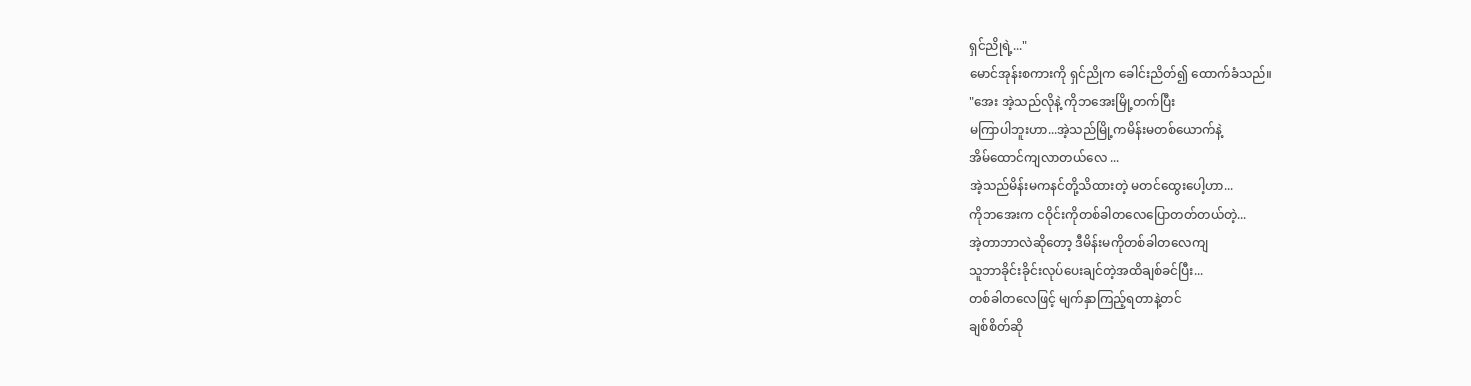ရှင်ညိုရဲ့..."
မောင်အုန်းစကားကို ရှင်ညိုက ခေါင်းညိတ်၍ ထောက်ခံသည်။
"အေး အဲ့သည်လိုနဲ့ ကိုဘအေးမြို့တက်ပြီး
မကြာပါဘူးဟာ...အဲ့သည်မြို့ကမိန်းမတစ်ယောက်နဲ့
အိမ်ထောင်ကျလာတယ်လေ ...
အဲ့သည်မိန်းမကနင်တို့သိထားတဲ့ မတင်ထွေးပေါ့ဟာ...
ကိုဘအေးက ငဝိုင်းကိုတစ်ခါတလေပြောတတ်တယ်တဲ့...
အဲ့တာဘာလဲဆိုတော့ ဒီမိန်းမကိုတစ်ခါတလေကျ
သူဘာခိုင်းခိုင်းလုပ်ပေးချင်တဲ့အထိချစ်ခင်ပြီး...
တစ်ခါတလေဖြင့် မျက်နှာကြည့်ရတာနဲ့တင်
ချစ်စိတ်ဆို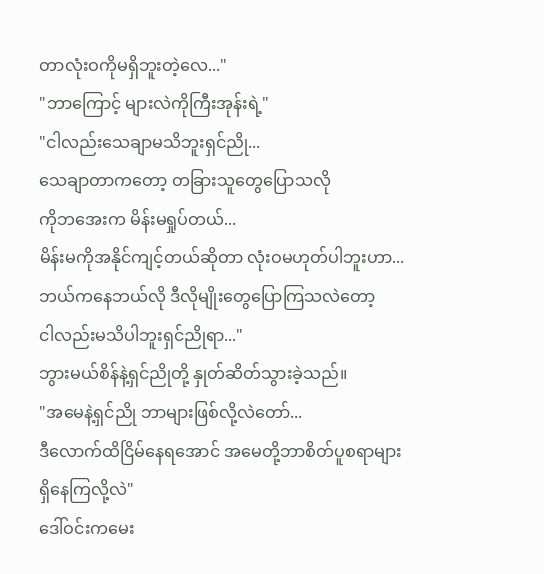တာလုံးဝကိုမရှိဘူးတဲ့လေ..."
"ဘာကြောင့် များလဲကိုကြီးအုန်းရဲ့"
"ငါလည်းသေချာမသိဘူးရှင်ညို...
သေချာတာကတော့ တခြားသူတွေပြောသလို
ကိုဘအေးက မိန်းမရှုပ်တယ်...
မိန်းမကိုအနိုင်ကျင့်တယ်ဆိုတာ လုံးဝမဟုတ်ပါဘူးဟာ...
ဘယ်ကနေဘယ်လို ဒီလိုမျိုးတွေပြောကြသလဲတော့
ငါလည်းမသိပါဘူးရှင်ညိုရာ..."
ဘွားမယ်စိန်နဲ့ရှင်ညိုတို့ နှုတ်ဆိတ်သွားခဲ့သည်။
"အမေနဲ့ရှင်ညို ဘာများဖြစ်လို့လဲတော်...
ဒီလောက်ထိငြိမ်နေရအောင် အမေတို့ဘာစိတ်ပူစရာများ
ရှိနေကြလို့လဲ"
ဒေါ်ဝင်းကမေး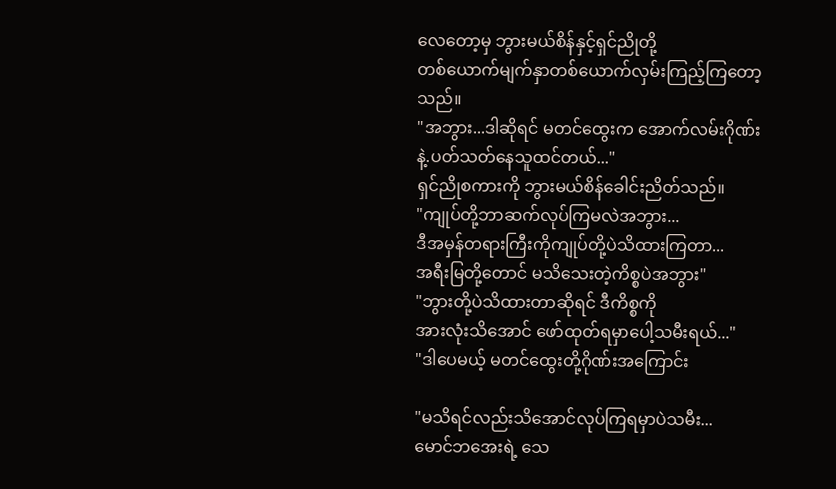လေတော့မှ ဘွားမယ်စိန်နှင့်ရှင်ညိုတို့
တစ်ယောက်မျက်နှာတစ်ယောက်လှမ်းကြည့်ကြတော့သည်။
"အဘွား...ဒါဆိုရင် မတင်ထွေးက အောက်လမ်းဂိုဏ်းနဲ့.ပတ်သတ်နေသူထင်တယ်..."
ရှင်ညိုစကားကို ဘွားမယ်စိန်ခေါင်းညိတ်သည်။
"ကျုပ်တို့ဘာဆက်လုပ်ကြမလဲအဘွား...
ဒီအမှန်တရားကြီးကိုကျုပ်တို့ပဲသိထားကြတာ...
အရီးမြတို့တောင် မသိသေးတဲ့ကိစ္စပဲအဘွား"
"ဘွားတို့ပဲသိထားတာဆိုရင် ဒီကိစ္စကို
အားလုံးသိအောင် ဖော်ထုတ်ရမှာပေါ့သမီးရယ်..."
"ဒါပေမယ့် မတင်ထွေးတို့ဂိုဏ်းအကြောင်း

"မသိရင်လည်းသိအောင်လုပ်ကြရမှာပဲသမီး...
မောင်ဘအေးရဲ့ သေ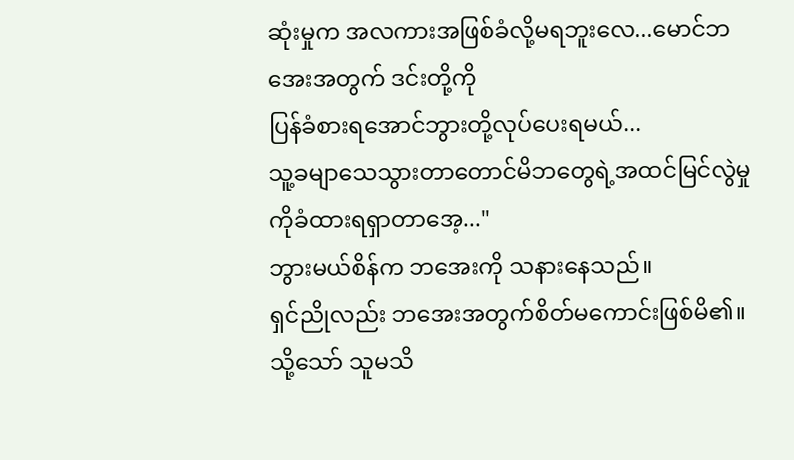ဆုံးမှုက အလကားအဖြစ်ခံလို့မရဘူးလေ...မောင်ဘအေးအတွက် ဒင်းတို့ကို
ပြန်ခံစားရအောင်ဘွားတို့လုပ်ပေးရမယ်...
သူ့ခမျာသေသွားတာတောင်မိဘတွေရဲ့အထင်မြင်လွဲမှုကိုခံထားရရှာတာအေ့..."
ဘွားမယ်စိန်က ဘအေးကို သနားနေသည်။
ရှင်ညိုလည်း ဘအေးအတွက်စိတ်မကောင်းဖြစ်မိ၏။
သို့သော် သူမသိ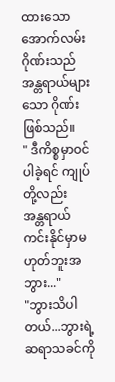ထားသော အောက်လမ်းဂိုဏ်းသည်
အန္တရာယ်များသော ဂိုဏ်းဖြစ်သည်။
" ဒီကိစ္စမှာဝင်ပါခဲ့ရင် ကျုပ်တို့လည်း
အန္တရာယ်ကင်းနိုင်မှာမဟုတ်ဘူးအဘွား..."
"ဘွားသိပါတယ်...ဘွားရဲ့ဆရာသခင်ကို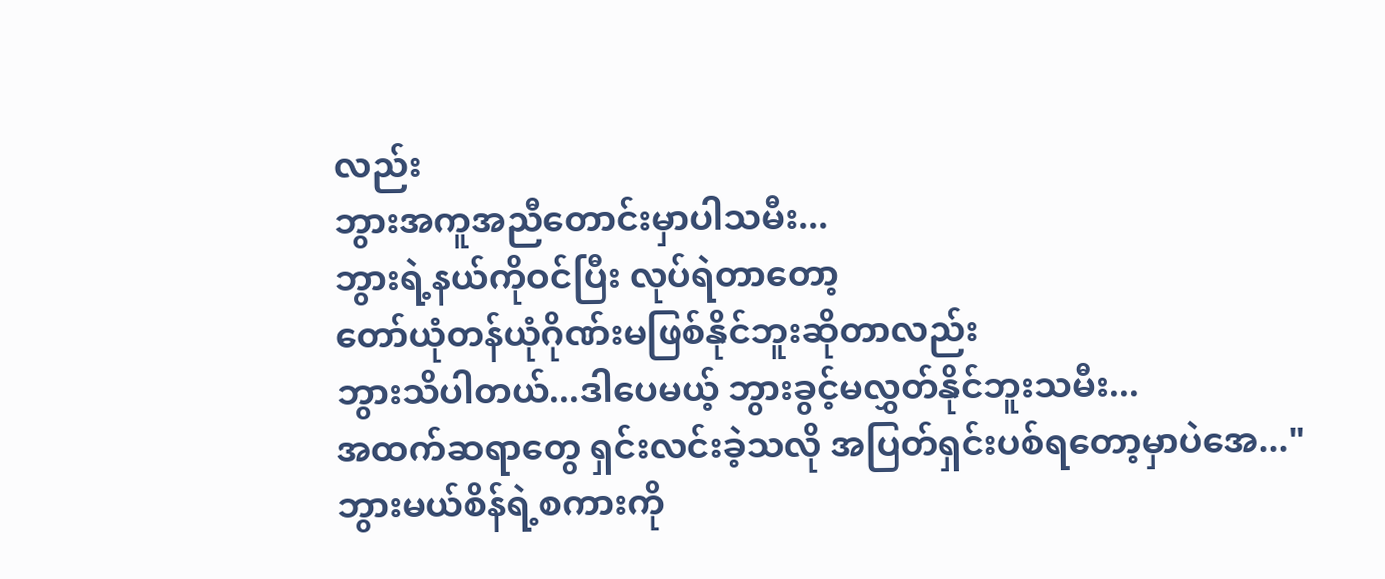လည်း
ဘွားအကူအညီတောင်းမှာပါသမီး...
ဘွားရဲ့နယ်ကိုဝင်ပြီး လုပ်ရဲတာတော့
တော်ယုံတန်ယုံဂိုဏ်းမဖြစ်နိုင်ဘူးဆိုတာလည်း
ဘွားသိပါတယ်...ဒါပေမယ့် ဘွားခွင့်မလွှတ်နိုင်ဘူးသမီး...
အထက်ဆရာတွေ ရှင်းလင်းခဲ့သလို အပြတ်ရှင်းပစ်ရတော့မှာပဲအေ..."
ဘွားမယ်စိန်ရဲ့စကားကို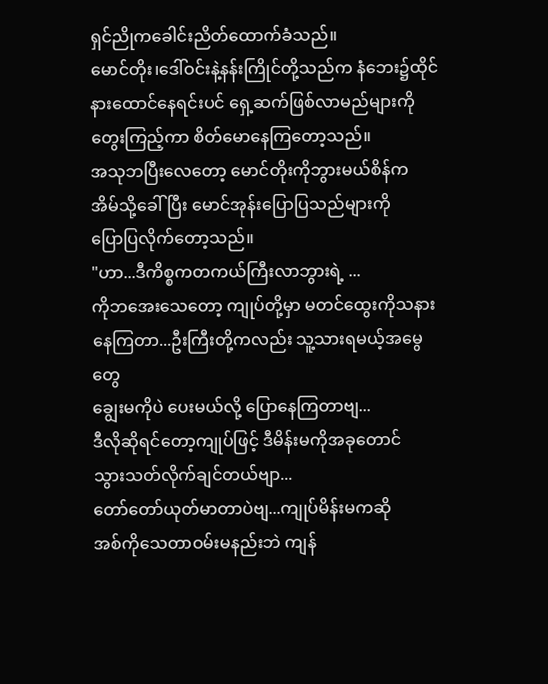ရှင်ညိုကခေါင်းညိတ်ထောက်ခံသည်။
မောင်တိုး၊ဒေါ်ဝင်းနဲ့နန်းကြိုင်တို့သည်က နံဘေး၌ထိုင်နားထောင်နေရင်းပင် ရှေ့ဆက်ဖြစ်လာမည်များကိုတွေးကြည့်ကာ စိတ်မောနေကြတော့သည်။
အသုဘပြီးလေတော့ မောင်တိုးကိုဘွားမယ်စိန်က
အိမ်သို့ခေါ်ပြီး မောင်အုန်းပြောပြသည်များကို
ပြောပြလိုက်တော့သည်။
"ဟာ...ဒီကိစ္စကတကယ်ကြီးလာဘွားရဲ့ ...
ကိုဘအေးသေတော့ ကျုပ်တို့မှာ မတင်ထွေးကိုသနားနေကြတာ...ဦးကြီးတို့ကလည်း သူ့သားရမယ့်အမွေတွေ
ချွေးမကိုပဲ ပေးမယ်လို့ ပြောနေကြတာဗျ...
ဒီလိုဆိုရင်တော့ကျုပ်ဖြင့် ဒီမိန်းမကိုအခုတောင်
သွားသတ်လိုက်ချင်တယ်ဗျာ...
တော်တော်ယုတ်မာတာပဲဗျ...ကျုပ်မိန်းမကဆို
အစ်ကိုသေတာဝမ်းမနည်းဘဲ ကျန်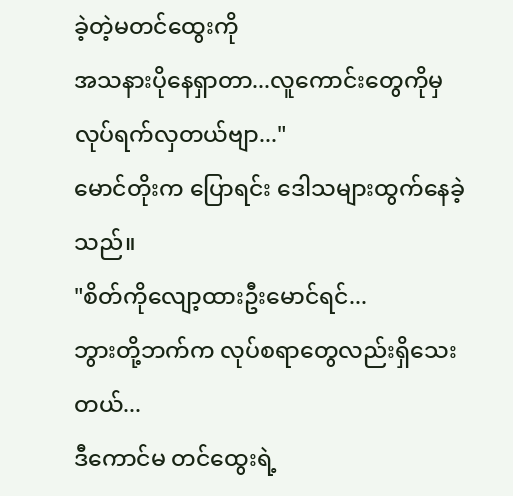ခဲ့တဲ့မတင်ထွေးကို
အသနားပိုနေရှာတာ...လူကောင်းတွေကိုမှ
လုပ်ရက်လှတယ်ဗျာ..."
မောင်တိုးက ပြောရင်း ဒေါသများထွက်နေခဲ့သည်။
"စိတ်ကိုလျော့ထားဦးမောင်ရင်...
ဘွားတို့ဘက်က လုပ်စရာတွေလည်းရှိသေးတယ်...
ဒီကောင်မ တင်ထွေးရဲ့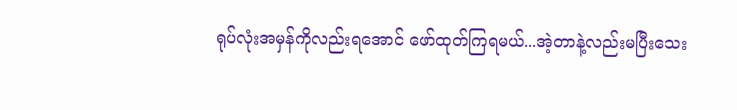ရုပ်လုံးအမှန်ကိုလည်းရအောင် ဖော်ထုတ်ကြရမယ်...အဲ့တာနဲ့လည်းမပြီးသေး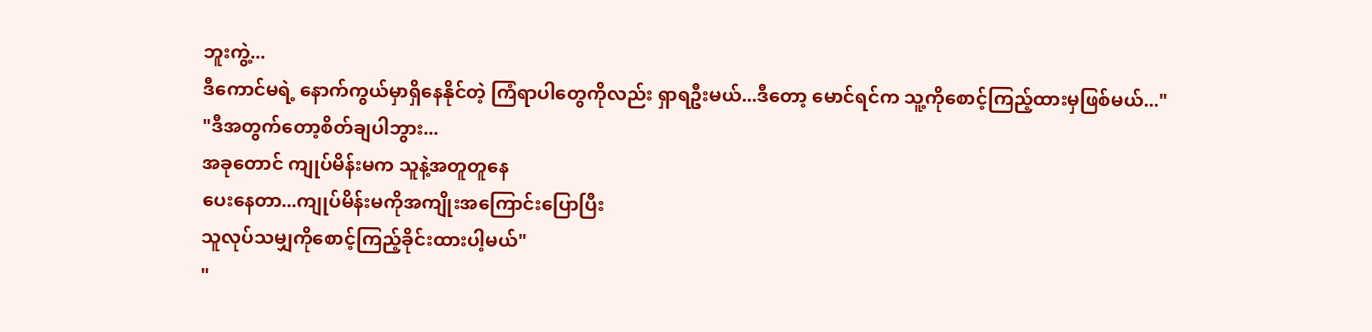ဘူးကွဲ့...
ဒီကောင်မရဲ့ နောက်ကွယ်မှာရှိနေနိုင်တဲ့ ကြံရာပါတွေကိုလည်း ရှာရဦးမယ်...ဒီတော့ မောင်ရင်က သူ့ကိုစောင့်ကြည့်ထားမှဖြစ်မယ်..."
"ဒီအတွက်တော့စိတ်ချပါဘွား...
အခုတောင် ကျုပ်မိန်းမက သူနဲ့အတူတူနေ
ပေးနေတာ...ကျုပ်မိန်းမကိုအကျိုးအကြောင်းပြောပြီး
သူလုပ်သမျှကိုစောင့်ကြည့်ခိုင်းထားပါ့မယ်"
"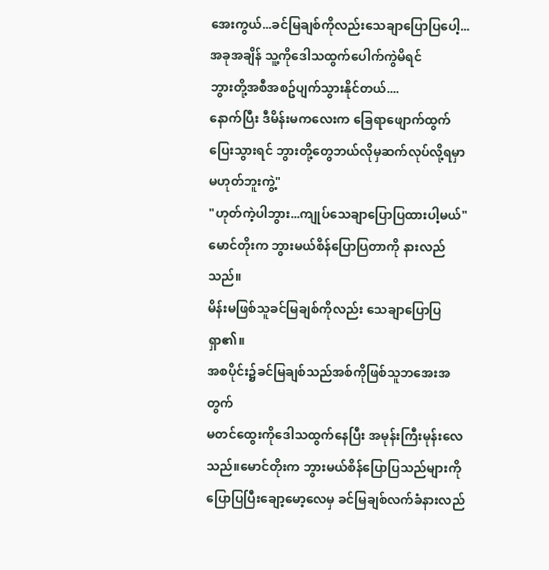အေးကွယ်...ခင်မြချစ်ကိုလည်းသေချာပြောပြပေါ့...
အခုအချိန် သူ့ကိုဒေါသထွက်ပေါက်ကွဲမိရင်
ဘွားတို့အစီအစဥ်ပျက်သွားနိုင်တယ်....
နောက်ပြီး ဒီမိန်းမကလေးက ခြေရာဖျောက်ထွက်ပြေးသွားရင် ဘွားတို့တွေဘယ်လိုမှဆက်လုပ်လို့ရမှာမဟုတ်ဘူးကွဲ့"
"ဟုတ်ကဲ့ပါဘွား...ကျုပ်သေချာပြောပြထားပါ့မယ်"
မောင်တိုးက ဘွားမယ်စိန်ပြောပြတာကို နားလည်သည်။
မိန်းမဖြစ်သူခင်မြချစ်ကိုလည်း သေချာပြောပြရှာ၏။
အစပိုင်း၌ခင်မြချစ်သည်အစ်ကိုဖြစ်သူဘအေးအတွက်
မတင်ထွေးကိုဒေါသထွက်နေပြီး အမုန်းကြီးမုန်းလေသည်။မောင်တိုးက ဘွားမယ်စိန်ပြောပြသည်များကို
ပြောပြပြီးချော့မော့လေမှ ခင်မြချစ်လက်ခံနားလည်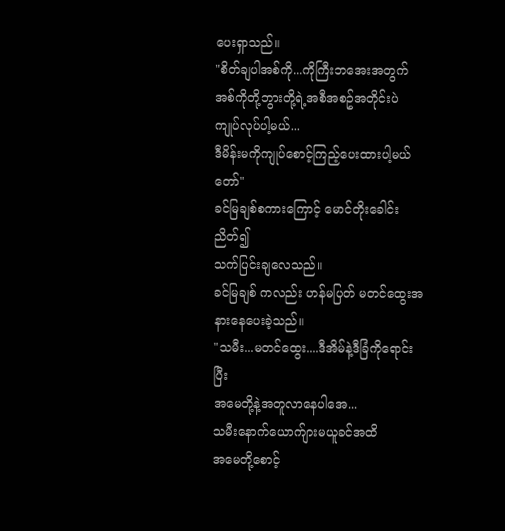ပေးရှာသည်။
"စိတ်ချပါအစ်ကို...ကိုကြီးဘအေးအတွက်
အစ်ကိုတို့ဘွားတို့ရဲ့အစီအစဥ်အတိုင်းပဲ
ကျုပ်လုပ်ပါ့မယ်...
ဒီမိန်းမကိုကျုပ်စောင့်ကြည့်ပေးထားပါ့မယ်တော်"
ခင်မြချစ်စကားကြောင့် မောင်တိုးခေါင်းညိတ်၍
သက်ပြင်းချလေသည်။
ခင်မြချစ် ကလည်း ဟန်မပြတ် မတင်ထွေးအနားနေပေးခဲ့သည်။
"သမီး...မတင်ထွေး....ဒီအိမ်နဲ့ဒီခြံကိုရောင်းပြီး
အမေတို့နဲ့အတူလာနေပါအေ...
သမီးနောက်ယောက်ျားမယူခင်အထိ
အမေတို့စောင့်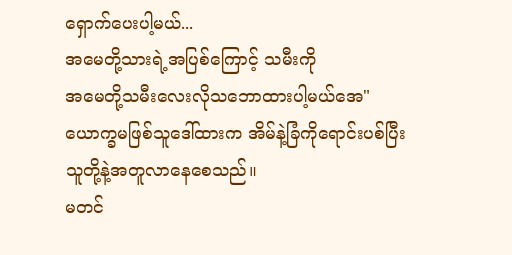ရှောက်ပေးပါ့မယ်...
အမေတို့သားရဲ့အပြစ်ကြောင့် သမီးကို
အမေတို့သမီးလေးလိုသဘောထားပါ့မယ်အေ"
ယောက္ခမဖြစ်သူဒေါ်ထားက အိမ်နဲ့ခြံကိုရောင်းပစ်ပြီး
သူတို့နဲ့အတူလာနေစေသည်။
မတင်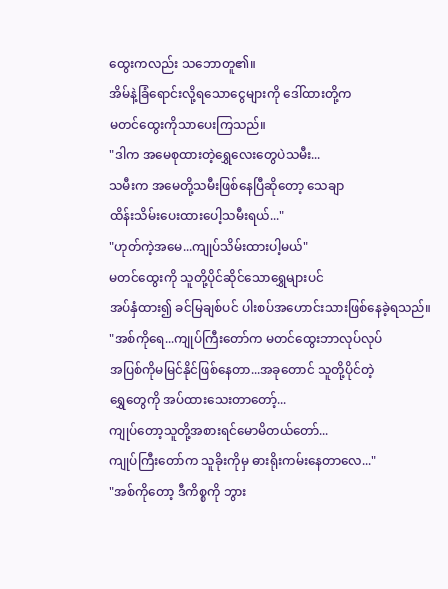ထွေးကလည်း သဘောတူ၏။
အိမ်နဲ့ခြံရောင်းလို့ရသောငွေများကို ဒေါ်ထားတို့က
မတင်ထွေးကိုသာပေးကြသည်။
"ဒါက အမေစုထားတဲ့ရွှေလေးတွေပဲသမီး...
သမီးက အမေတို့သမီးဖြစ်နေပြီဆိုတော့ သေချာ
ထိန်းသိမ်းပေးထားပေါ့သမီးရယ်..."
"ဟုတ်ကဲ့အမေ...ကျုပ်သိမ်းထားပါ့မယ်"
မတင်ထွေးကို သူတို့ပိုင်ဆိုင်သောရွှေများပင်
အပ်နှံထား၍ ခင်မြချစ်ပင် ပါးစပ်အဟောင်းသားဖြစ်နေခဲ့ရသည်။
"အစ်ကိုရေ...ကျုပ်ကြီးတော်က မတင်ထွေးဘာလုပ်လုပ်
အပြစ်ကိုမမြင်နိုင်ဖြစ်နေတာ...အခုတောင် သူတို့ပိုင်တဲ့
ရွှေတွေကို အပ်ထားသေးတာတော့်...
ကျုပ်တော့သူတို့အစားရင်မောမိတယ်တော်...
ကျုပ်ကြီးတော်က သူခိုးကိုမှ ဓားရိုးကမ်းနေတာလေ..."
"အစ်ကိုတော့ ဒီကိစ္စကို ဘွား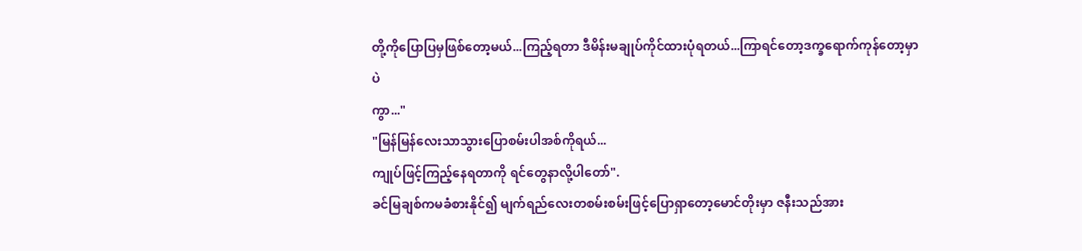တို့ကိုပြောပြမှဖြစ်တော့မယ်...ကြည့်ရတာ ဒီမိန်းမချုပ်ကိုင်ထားပုံရတယ်...ကြာရင်တော့ဒက္ခရောက်ကုန်တော့မှာပဲ
ကွာ..."
"မြန်မြန်လေးသာသွားပြောစမ်းပါအစ်ကိုရယ်...
ကျုပ်ဖြင့်ကြည့်နေရတာကို ရင်တွေနာလို့ပါတော်".
ခင်မြချစ်ကမခံစားနိုင်၍ မျက်ရည်လေးတစမ်းစမ်းဖြင့်ပြောရှာတော့မောင်တိုးမှာ ဇနီးသည်အား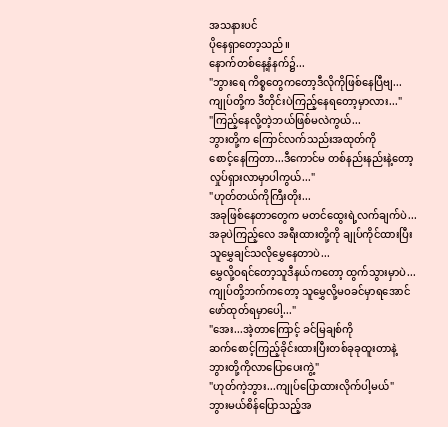အသနားပင်
ပိုနေရှာတော့သည်။
နောက်တစ်နေ့နံနက်၌...
"ဘွားရေ ကိစ္စတွေကတော့ဒီလိုကိုဖြစ်နေပြီဗျ...
ကျုပ်တို့က ဒီတိုင်းပဲကြည့်နေရတော့မှာလား..."
"ကြည့်နေလို့တဲ့ဘယ်ဖြစ်မလဲကွယ်...
ဘွားတို့က ကြောင်လက်သည်းအထုတ်ကို
စောင့်နေကြတာ...ဒီကောင်မ တစ်နည်းနည်းနဲ့တော့
လှုပ်ရှားလာမှာပါကွယ်..."
"ဟုတ်တယ်ကိုကြီးတိုး...
အခုဖြစ်နေတာတွေက မတင်ထွေးရဲ့လက်ချက်ပဲ...
အခုပဲကြည့်လေ အရီးထားတို့ကို ချုပ်ကိုင်ထားပြီး
သူမွှေချင်သလိုမွှေနေတာပဲ...
မွှေလို့ဝရင်တော့သူဒီနယ်ကတော့ ထွက်သွားမှာပဲ...
ကျုပ်တို့ဘက်ကတော့ သူမွှေလို့မဝခင်မှာရအောင်
ဖော်ထုတ်ရမှာပေါ့..."
"အေး...အဲ့တာကြောင့် ခင်မြချစ်ကို
ဆက်စောင့်ကြည့်ခိုင်းထားပြီးတစ်ခုခုထူးတာနဲ့
ဘွားတို့ကိုလာပြောပေးကွဲ့"
"ဟုတ်ကဲ့ဘွား...ကျုပ်ပြောထားလိုက်ပါ့မယ်"
ဘွားမယ်စိန်ပြောသည့်အ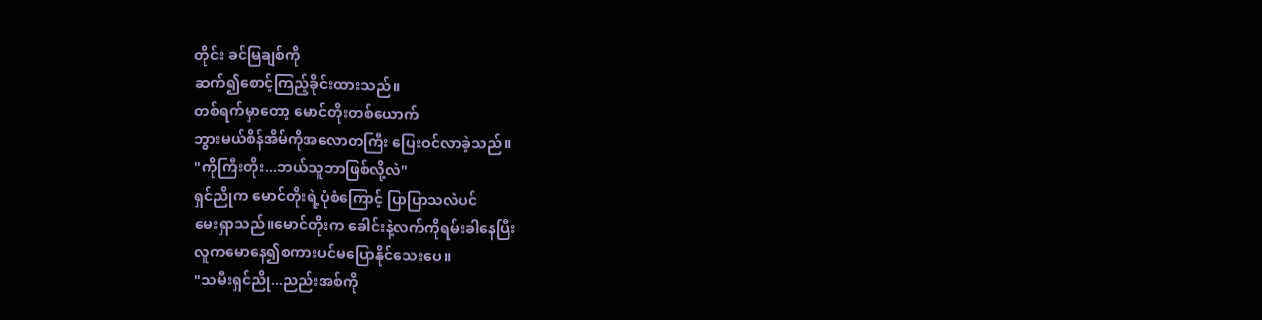တိုင်း ခင်မြချစ်ကို
ဆက်၍စောင့်ကြည့်ခိုင်းထားသည်။
တစ်ရက်မှာတော့ မောင်တိုးတစ်ယောက်
ဘွားမယ်စိန်အိမ်ကိုအလောတကြီး ပြေးဝင်လာခဲ့သည်။
"ကိုကြီးတိုး...ဘယ်သူဘာဖြစ်လို့လဲ"
ရှင်ညိုက မောင်တိုးရဲ့ပုံစံကြောင့် ပြာပြာသလဲပင်
မေးရှာသည်။မောင်တိုးက ခေါင်းနဲ့လက်ကိုရမ်းခါနေပြီး
လူကမောနေ၍စကားပင်မပြောနိုင်သေးပေ။
"သမီးရှင်ညို...ညည်းအစ်ကို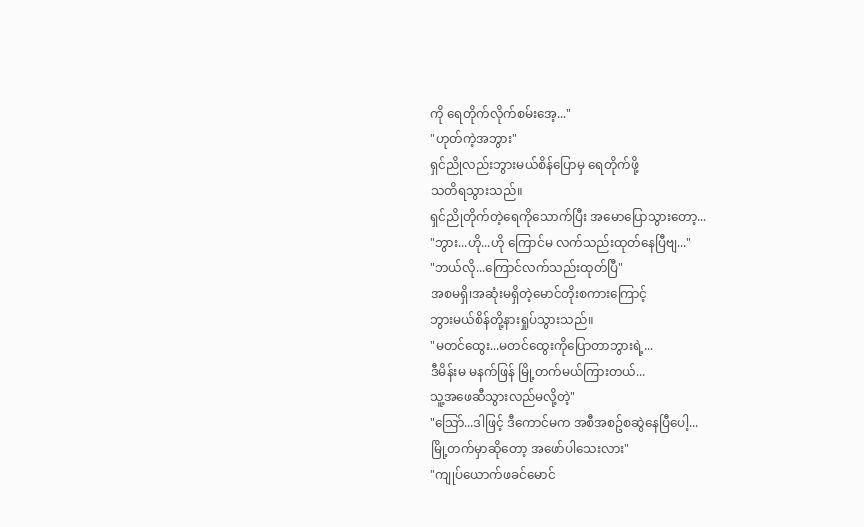ကို ရေတိုက်လိုက်စမ်းအေ့..."
"ဟုတ်ကဲ့အဘွား"
ရှင်ညိုလည်းဘွားမယ်စိန်ပြောမှ ရေတိုက်ဖို့
သတိရသွားသည်။
ရှင်ညိုတိုက်တဲ့ရေကိုသောက်ပြီး အမောပြောသွားတော့...
"ဘွား...ဟို...ဟို ကြောင်မ လက်သည်းထုတ်နေပြီဗျ..."
"ဘယ်လို...ကြောင်လက်သည်းထုတ်ပြီ"
အစမရှိ၊အဆုံးမရှိတဲ့မောင်တိုးစကားကြောင့်
ဘွားမယ်စိန်တို့နားရှုပ်သွားသည်။
"မတင်ထွေး...မတင်ထွေးကိုပြောတာဘွားရဲ့...
ဒီမိန်းမ မနက်ဖြန် မြို့တက်မယ်ကြားတယ်...
သူ့အဖေဆီသွားလည်မလို့တဲ့"
"သြော်...ဒါဖြင့် ဒီကောင်မက အစီအစဥ်စဆွဲနေပြီပေါ့...
မြို့တက်မှာဆိုတော့ အဖော်ပါသေးလား"
"ကျုပ်ယောက်ဖခင်မောင်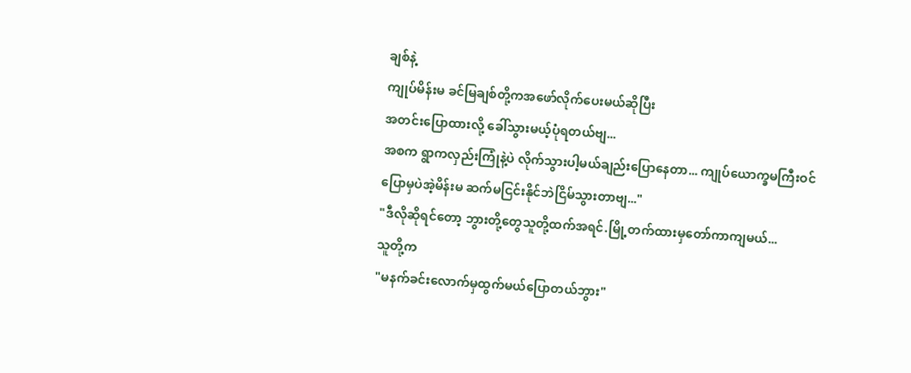ချစ်နဲ့
ကျုပ်မိန်းမ ခင်မြချစ်တို့ကအဖော်လိုက်ပေးမယ်ဆိုပြီး
အတင်းပြောထားလို့ ခေါ်သွားမယ့်ပုံရတယ်ဗျ...
အစက ရွာကလှည်းကြုံနဲ့ပဲ လိုက်သွားပါ့မယ်ချည်းပြောနေတာ... ကျုပ်ယောက္ခမကြီးဝင်ပြောမှပဲအဲ့မိန်းမ ဆက်မငြင်းနိုင်ဘဲငြိမ်သွားတာဗျ..."
"ဒီလိုဆိုရင်တော့ ဘွားတို့တွေသူတို့ထက်အရင်.မြို့တက်ထားမှတော်ကာကျမယ်...
သူတို့က
"မနက်ခင်းလောက်မှထွက်မယ်ပြောတယ်ဘွား"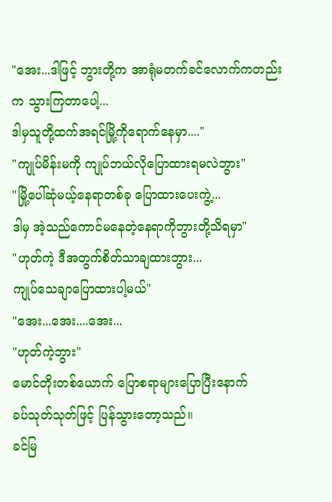"အေး...ဒါဖြင့် ဘွားတို့က အာရုံမတက်ခင်လောက်ကတည်းက သွားကြတာပေါ့...
ဒါမှသူတို့ထက်အရင်မြို့ကိုရောက်နေမှာ...."
"ကျုပ်မိန်းမကို ကျုပ်ဘယ်လိုပြောထားရမလဲဘွား"
"မြို့ပေါ်ဆုံမယ့်နေရာတစ်ခု ပြောထားပေးကွဲ့...
ဒါမှ အဲ့သည်ကောင်မနေတဲ့နေရာကိုဘွားတို့သိရမှာ"
"ဟုတ်ကဲ့ ဒီအတွက်စိတ်သာချထားဘွား...
ကျုပ်သေချာပြောထားပါ့မယ်"
"အေး...အေး....အေး...
"ဟုတ်ကဲ့ဘွား"
မောင်တိုးတစ်ယောက် ပြောစရာများပြောပြီးနောက်
ခပ်သုတ်သုတ်ဖြင့် ပြန်သွားတော့သည်။
ခင်မြ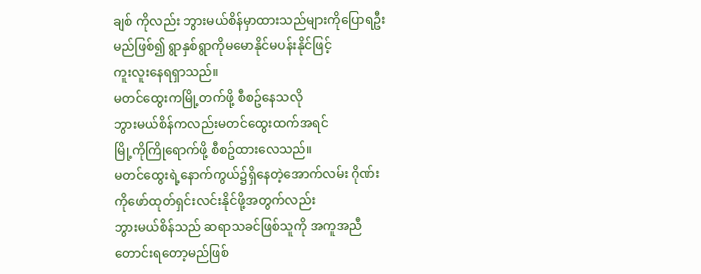ချစ် ကိုလည်း ဘွားမယ်စိန်မှာထားသည်များကိုပြောရဦးမည်ဖြစ်၍ ရွာနှစ်ရွာကိုမမောနိုင်မပန်းနိုင်ဖြင့်
ကူးလူးနေရရှာသည်။
မတင်ထွေးကမြို့တက်ဖို့ စီစဥ်နေသလို
ဘွားမယ်စိန်ကလည်းမတင်ထွေးထက်အရင်
မြို့ကိုကြိုရောက်ဖို့ စီစဥ်ထားလေသည်။
မတင်ထွေးရဲ့နောက်ကွယ်၌ရှိနေတဲ့အောက်လမ်း ဂိုဏ်း
ကိုဖော်ထုတ်ရှင်းလင်းနိုင်ဖို့အတွက်လည်း
ဘွားမယ်စိန်သည် ဆရာသခင်ဖြစ်သူကို အကူအညီတောင်းရတော့မည်ဖြစ်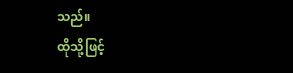သည်။
ထိုသို့ဖြင့်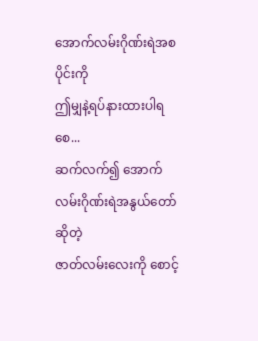အောက်လမ်းဂိုဏ်းရဲအစပိုင်းကို
ဤမျှနဲ့ရပ်နားထားပါရစေ...
ဆက်လက်၍ အောက်လမ်းဂိုဏ်းရဲအနွယ်တော်ဆိုတဲ့
ဇာတ်လမ်းလေးကို စောင့်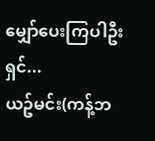မျှော်ပေးကြပါဦးရှင်...
ယဥ်မင်း(ကန့်ဘ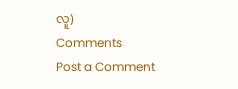လူ)
Comments
Post a Comment